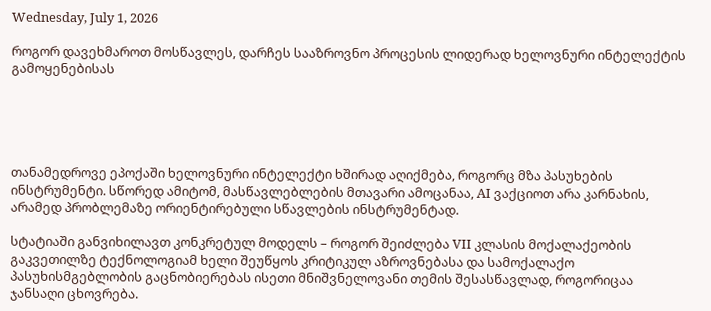Wednesday, July 1, 2026

როგორ დავეხმაროთ მოსწავლეს, დარჩეს სააზროვნო პროცესის ლიდერად ხელოვნური ინტელექტის გამოყენებისას





თანამედროვე ეპოქაში ხელოვნური ინტელექტი ხშირად აღიქმება, როგორც მზა პასუხების ინსტრუმენტი. სწორედ ამიტომ, მასწავლებლების მთავარი ამოცანაა, AI ვაქციოთ არა კარნახის, არამედ პრობლემაზე ორიენტირებული სწავლების ინსტრუმენტად.

სტატიაში განვიხილავთ კონკრეტულ მოდელს – როგორ შეიძლება VII კლასის მოქალაქეობის გაკვეთილზე ტექნოლოგიამ ხელი შეუწყოს კრიტიკულ აზროვნებასა და სამოქალაქო პასუხისმგებლობის გაცნობიერებას ისეთი მნიშვნელოვანი თემის შესასწავლად, როგორიცაა ჯანსაღი ცხოვრება.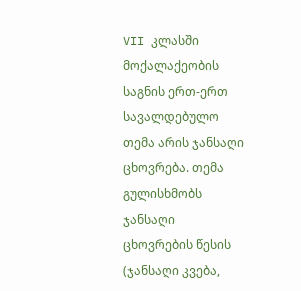VII კლასში მოქალაქეობის საგნის ერთ-ერთ სავალდებულო თემა არის ჯანსაღი ცხოვრება. თემა გულისხმობს ჯანსაღი ცხოვრების წესის (ჯანსაღი კვება,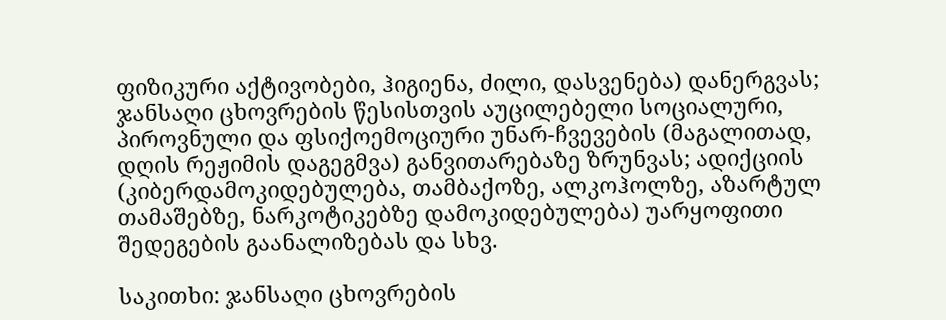ფიზიკური აქტივობები, ჰიგიენა, ძილი, დასვენება) დანერგვას; ჯანსაღი ცხოვრების წესისთვის აუცილებელი სოციალური, პიროვნული და ფსიქოემოციური უნარ-ჩვევების (მაგალითად, დღის რეჟიმის დაგეგმვა) განვითარებაზე ზრუნვას; ადიქციის (კიბერდამოკიდებულება, თამბაქოზე, ალკოჰოლზე, აზარტულ თამაშებზე, ნარკოტიკებზე დამოკიდებულება) უარყოფითი შედეგების გაანალიზებას და სხვ.

საკითხი: ჯანსაღი ცხოვრების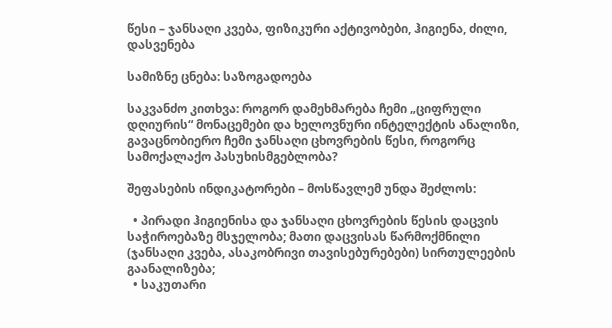წესი – ჯანსაღი კვება, ფიზიკური აქტივობები, ჰიგიენა, ძილი, დასვენება

სამიზნე ცნება: საზოგადოება

საკვანძო კითხვა: როგორ დამეხმარება ჩემი „ციფრული დღიურის“ მონაცემები და ხელოვნური ინტელექტის ანალიზი, გავაცნობიერო ჩემი ჯანსაღი ცხოვრების წესი, როგორც სამოქალაქო პასუხისმგებლობა?

შეფასების ინდიკატორები – მოსწავლემ უნდა შეძლოს:

  • პირადი ჰიგიენისა და ჯანსაღი ცხოვრების წესის დაცვის საჭიროებაზე მსჯელობა; მათი დაცვისას წარმოქმნილი (ჯანსაღი კვება, ასაკობრივი თავისებურებები) სირთულეების გაანალიზება;
  • საკუთარი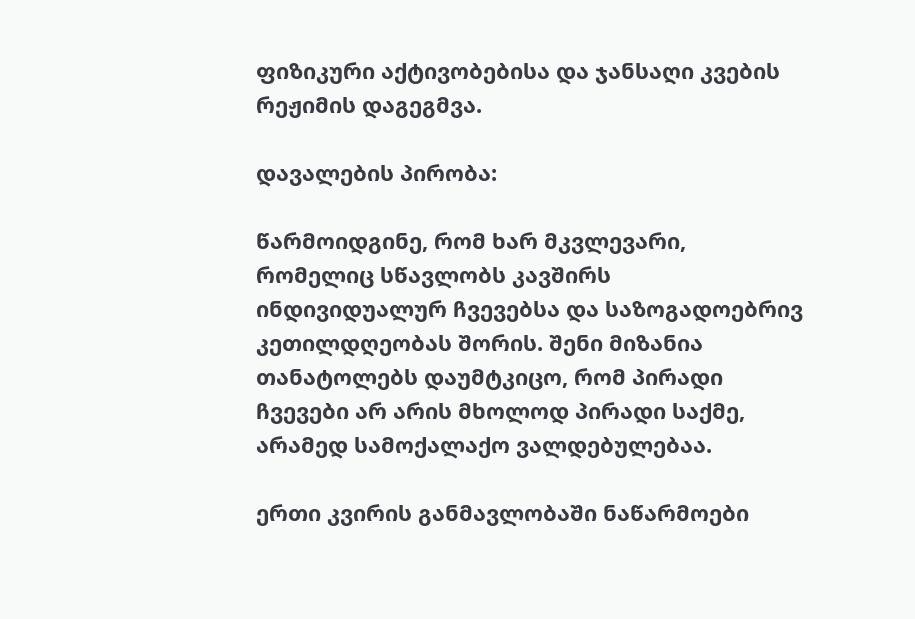ფიზიკური აქტივობებისა და ჯანსაღი კვების რეჟიმის დაგეგმვა.

დავალების პირობა:

წარმოიდგინე, რომ ხარ მკვლევარი, რომელიც სწავლობს კავშირს ინდივიდუალურ ჩვევებსა და საზოგადოებრივ კეთილდღეობას შორის. შენი მიზანია თანატოლებს დაუმტკიცო, რომ პირადი ჩვევები არ არის მხოლოდ პირადი საქმე, არამედ სამოქალაქო ვალდებულებაა.

ერთი კვირის განმავლობაში ნაწარმოები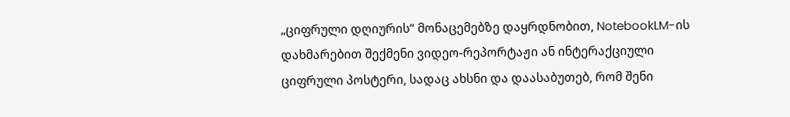„ციფრული დღიურის“ მონაცემებზე დაყრდნობით, NotebookLM-ის დახმარებით შექმენი ვიდეო-რეპორტაჟი ან ინტერაქციული ციფრული პოსტერი, სადაც ახსნი და დაასაბუთებ, რომ შენი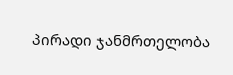პირადი ჯანმრთელობა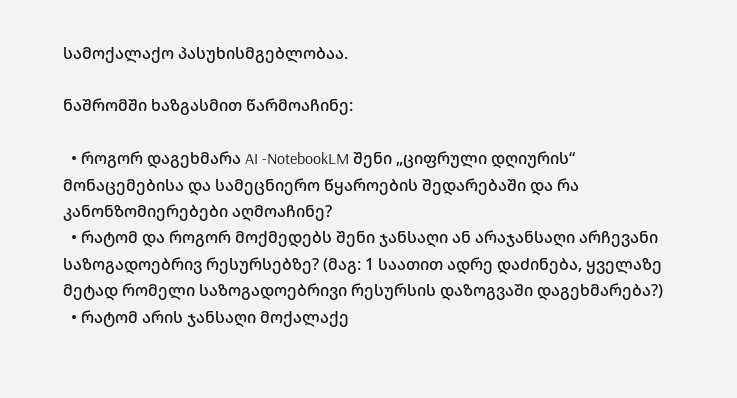სამოქალაქო პასუხისმგებლობაა.

ნაშრომში ხაზგასმით წარმოაჩინე:

  • როგორ დაგეხმარა AI -NotebookLM შენი „ციფრული დღიურის“ მონაცემებისა და სამეცნიერო წყაროების შედარებაში და რა კანონზომიერებები აღმოაჩინე?
  • რატომ და როგორ მოქმედებს შენი ჯანსაღი ან არაჯანსაღი არჩევანი საზოგადოებრივ რესურსებზე? (მაგ: 1 საათით ადრე დაძინება, ყველაზე მეტად რომელი საზოგადოებრივი რესურსის დაზოგვაში დაგეხმარება?)
  • რატომ არის ჯანსაღი მოქალაქე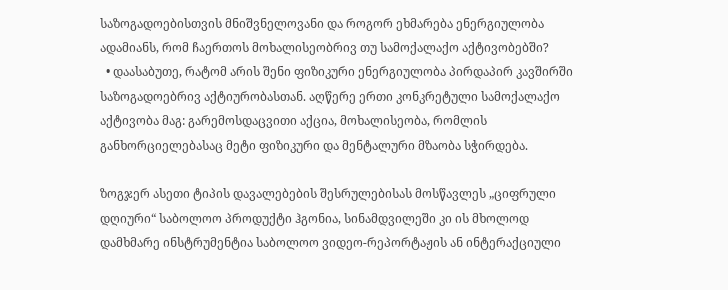საზოგადოებისთვის მნიშვნელოვანი და როგორ ეხმარება ენერგიულობა ადამიანს, რომ ჩაერთოს მოხალისეობრივ თუ სამოქალაქო აქტივობებში?
  • დაასაბუთე, რატომ არის შენი ფიზიკური ენერგიულობა პირდაპირ კავშირში საზოგადოებრივ აქტიურობასთან. აღწერე ერთი კონკრეტული სამოქალაქო აქტივობა მაგ: გარემოსდაცვითი აქცია, მოხალისეობა, რომლის განხორციელებასაც მეტი ფიზიკური და მენტალური მზაობა სჭირდება.

ზოგჯერ ასეთი ტიპის დავალებების შესრულებისას მოსწავლეს „ციფრული დღიური“ საბოლოო პროდუქტი ჰგონია, სინამდვილეში კი ის მხოლოდ დამხმარე ინსტრუმენტია საბოლოო ვიდეო-რეპორტაჟის ან ინტერაქციული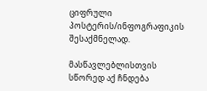ციფრული პოსტერის/ინფოგრაფიკის შესაქმნელად.

მასწავლებლისთვის სწორედ აქ ჩნდება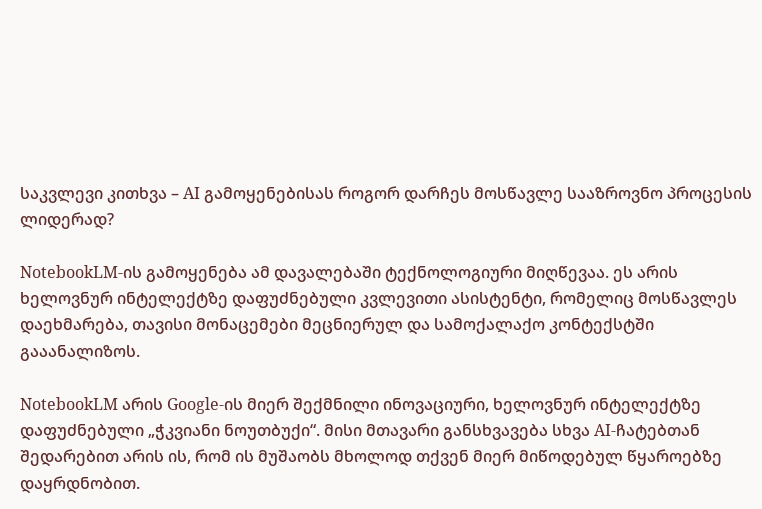საკვლევი კითხვა – AI გამოყენებისას როგორ დარჩეს მოსწავლე სააზროვნო პროცესის ლიდერად?

NotebookLM-ის გამოყენება ამ დავალებაში ტექნოლოგიური მიღწევაა. ეს არის ხელოვნურ ინტელექტზე დაფუძნებული კვლევითი ასისტენტი, რომელიც მოსწავლეს დაეხმარება, თავისი მონაცემები მეცნიერულ და სამოქალაქო კონტექსტში გააანალიზოს.

NotebookLM არის Google-ის მიერ შექმნილი ინოვაციური, ხელოვნურ ინტელექტზე დაფუძნებული „ჭკვიანი ნოუთბუქი“. მისი მთავარი განსხვავება სხვა AI-ჩატებთან შედარებით არის ის, რომ ის მუშაობს მხოლოდ თქვენ მიერ მიწოდებულ წყაროებზე დაყრდნობით.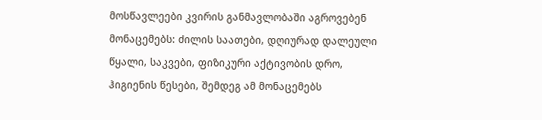მოსწავლეები კვირის განმავლობაში აგროვებენ მონაცემებს: ძილის საათები, დღიურად დალეული წყალი, საკვები, ფიზიკური აქტივობის დრო, ჰიგიენის წესები, შემდეგ ამ მონაცემებს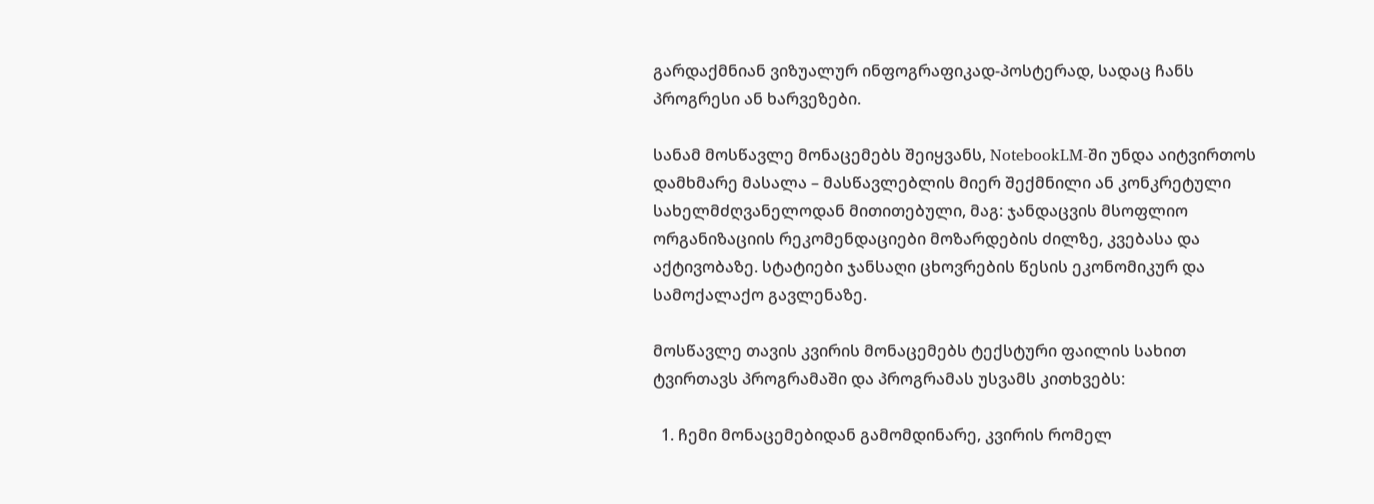გარდაქმნიან ვიზუალურ ინფოგრაფიკად-პოსტერად, სადაც ჩანს პროგრესი ან ხარვეზები.

სანამ მოსწავლე მონაცემებს შეიყვანს, NotebookLM-ში უნდა აიტვირთოს დამხმარე მასალა – მასწავლებლის მიერ შექმნილი ან კონკრეტული სახელმძღვანელოდან მითითებული, მაგ: ჯანდაცვის მსოფლიო ორგანიზაციის რეკომენდაციები მოზარდების ძილზე, კვებასა და აქტივობაზე. სტატიები ჯანსაღი ცხოვრების წესის ეკონომიკურ და სამოქალაქო გავლენაზე.

მოსწავლე თავის კვირის მონაცემებს ტექსტური ფაილის სახით ტვირთავს პროგრამაში და პროგრამას უსვამს კითხვებს:

  1. ჩემი მონაცემებიდან გამომდინარე, კვირის რომელ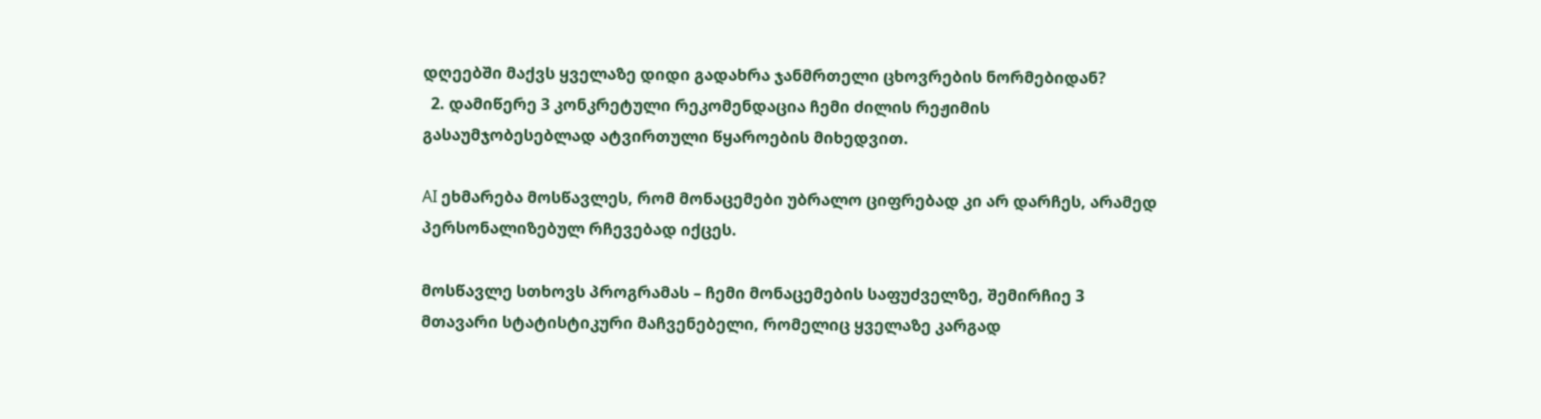დღეებში მაქვს ყველაზე დიდი გადახრა ჯანმრთელი ცხოვრების ნორმებიდან?
  2. დამიწერე 3 კონკრეტული რეკომენდაცია ჩემი ძილის რეჟიმის გასაუმჯობესებლად ატვირთული წყაროების მიხედვით.

AI ეხმარება მოსწავლეს, რომ მონაცემები უბრალო ციფრებად კი არ დარჩეს, არამედ პერსონალიზებულ რჩევებად იქცეს.

მოსწავლე სთხოვს პროგრამას – ჩემი მონაცემების საფუძველზე, შემირჩიე 3 მთავარი სტატისტიკური მაჩვენებელი, რომელიც ყველაზე კარგად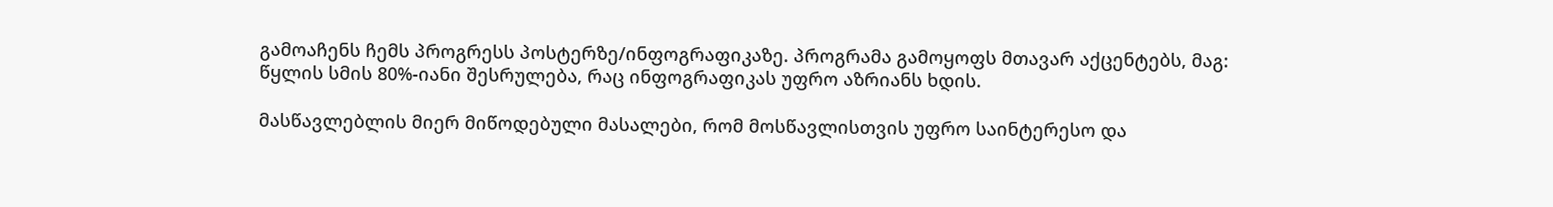გამოაჩენს ჩემს პროგრესს პოსტერზე/ინფოგრაფიკაზე. პროგრამა გამოყოფს მთავარ აქცენტებს, მაგ: წყლის სმის 80%-იანი შესრულება, რაც ინფოგრაფიკას უფრო აზრიანს ხდის.

მასწავლებლის მიერ მიწოდებული მასალები, რომ მოსწავლისთვის უფრო საინტერესო და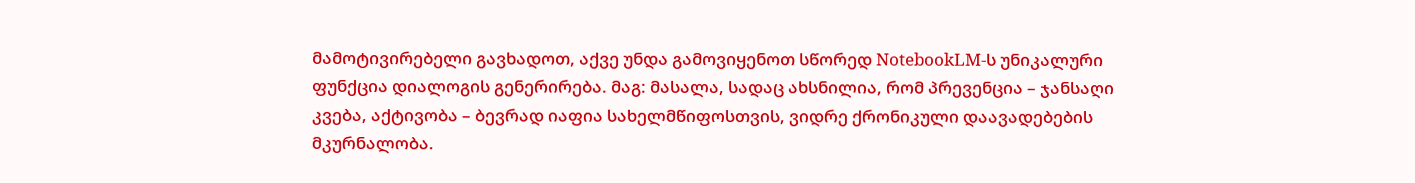მამოტივირებელი გავხადოთ, აქვე უნდა გამოვიყენოთ სწორედ NotebookLM-ს უნიკალური ფუნქცია დიალოგის გენერირება. მაგ: მასალა, სადაც ახსნილია, რომ პრევენცია – ჯანსაღი კვება, აქტივობა – ბევრად იაფია სახელმწიფოსთვის, ვიდრე ქრონიკული დაავადებების მკურნალობა.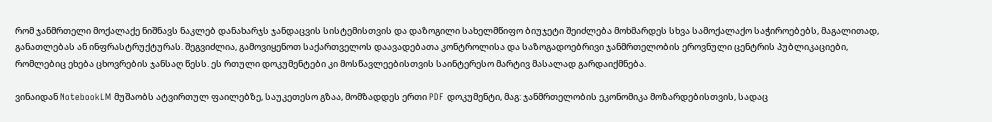რომ ჯანმრთელი მოქალაქე ნიშნავს ნაკლებ დანახარჯს ჯანდაცვის სისტემისთვის და დაზოგილი სახელმწიფო ბიუჯეტი შეიძლება მოხმარდეს სხვა სამოქალაქო საჭიროებებს, მაგალითად, განათლებას ან ინფრასტრუქტურას. შეგვიძლია, გამოვიყენოთ საქართველოს დაავადებათა კონტროლისა და საზოგადოებრივი ჯანმრთელობის ეროვნული ცენტრის პუბლიკაციები, რომლებიც ეხება ცხოვრების ჯანსაღ წესს. ეს რთული დოკუმენტები კი მოსწავლეებისთვის საინტერესო მარტივ მასალად გარდაიქმნება.

ვინაიდან NotebookLM მუშაობს ატვირთულ ფაილებზე, საუკეთესო გზაა, მომზადდეს ერთი PDF დოკუმენტი, მაგ: ჯანმრთელობის ეკონომიკა მოზარდებისთვის, სადაც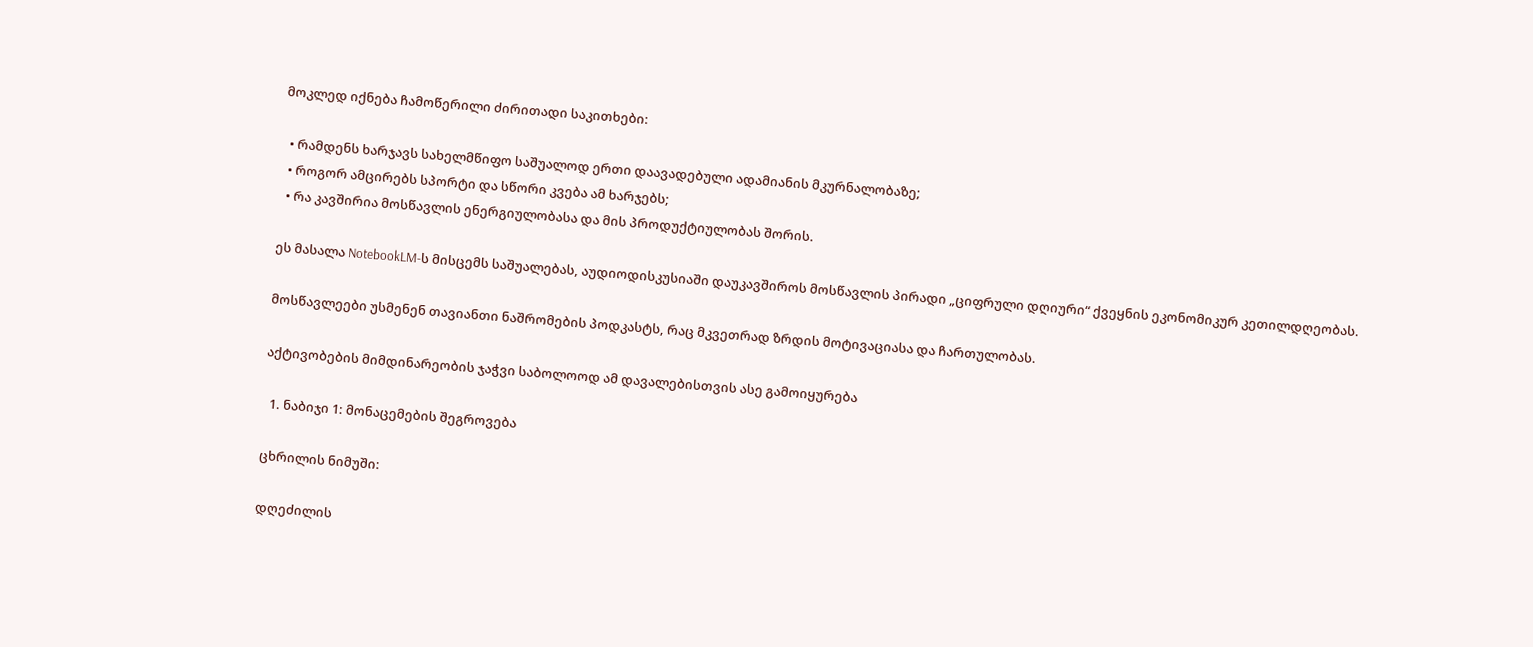მოკლედ იქნება ჩამოწერილი ძირითადი საკითხები:

  • რამდენს ხარჯავს სახელმწიფო საშუალოდ ერთი დაავადებული ადამიანის მკურნალობაზე;
  • როგორ ამცირებს სპორტი და სწორი კვება ამ ხარჯებს;
  • რა კავშირია მოსწავლის ენერგიულობასა და მის პროდუქტიულობას შორის.

ეს მასალა NotebookLM-ს მისცემს საშუალებას, აუდიოდისკუსიაში დაუკავშიროს მოსწავლის პირადი „ციფრული დღიური“ ქვეყნის ეკონომიკურ კეთილდღეობას.

მოსწავლეები უსმენენ თავიანთი ნაშრომების პოდკასტს, რაც მკვეთრად ზრდის მოტივაციასა და ჩართულობას.

აქტივობების მიმდინარეობის ჯაჭვი საბოლოოდ ამ დავალებისთვის ასე გამოიყურება

  1. ნაბიჯი 1: მონაცემების შეგროვება

ცხრილის ნიმუში:

დღეძილის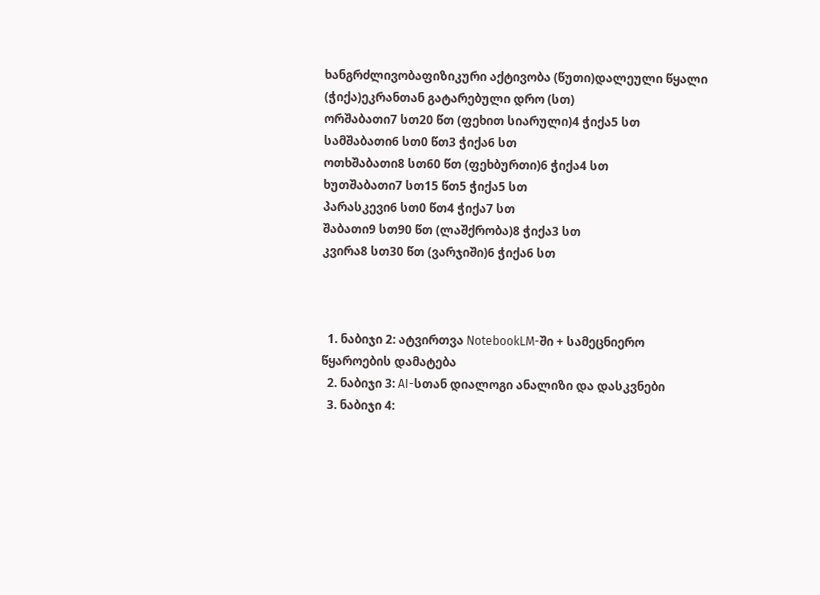ხანგრძლივობაფიზიკური აქტივობა (წუთი)დალეული წყალი (ჭიქა)ეკრანთან გატარებული დრო (სთ)
ორშაბათი7 სთ20 წთ (ფეხით სიარული)4 ჭიქა5 სთ
სამშაბათი6 სთ0 წთ3 ჭიქა6 სთ
ოთხშაბათი8 სთ60 წთ (ფეხბურთი)6 ჭიქა4 სთ
ხუთშაბათი7 სთ15 წთ5 ჭიქა5 სთ
პარასკევი6 სთ0 წთ4 ჭიქა7 სთ
შაბათი9 სთ90 წთ (ლაშქრობა)8 ჭიქა3 სთ
კვირა8 სთ30 წთ (ვარჯიში)6 ჭიქა6 სთ



  1. ნაბიჯი 2: ატვირთვა NotebookLM-ში + სამეცნიერო წყაროების დამატება
  2. ნაბიჯი 3: AI-სთან დიალოგი ანალიზი და დასკვნები
  3. ნაბიჯი 4: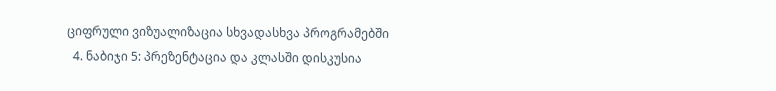ციფრული ვიზუალიზაცია სხვადასხვა პროგრამებში
  4. ნაბიჯი 5: პრეზენტაცია და კლასში დისკუსია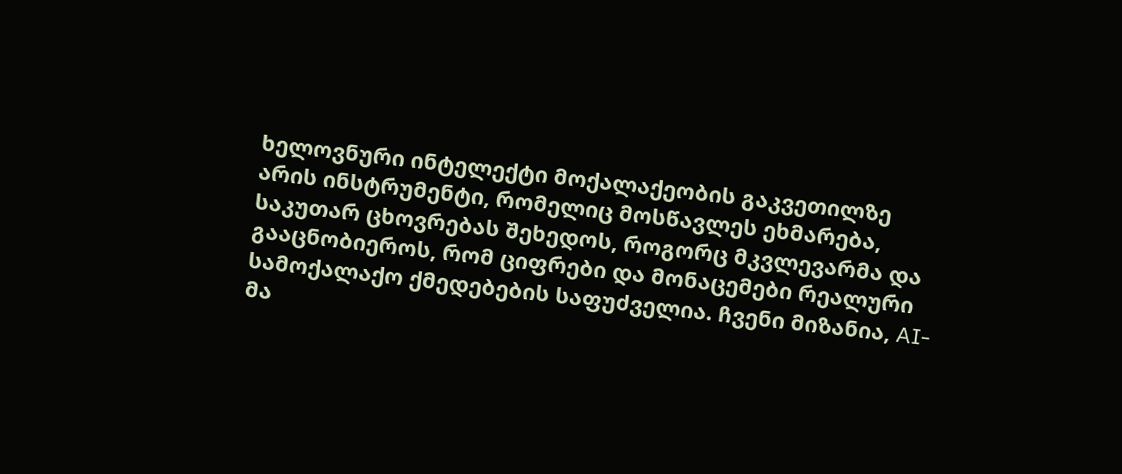ხელოვნური ინტელექტი მოქალაქეობის გაკვეთილზე არის ინსტრუმენტი, რომელიც მოსწავლეს ეხმარება, საკუთარ ცხოვრებას შეხედოს, როგორც მკვლევარმა და გააცნობიეროს, რომ ციფრები და მონაცემები რეალური სამოქალაქო ქმედებების საფუძველია. ჩვენი მიზანია, AI-მა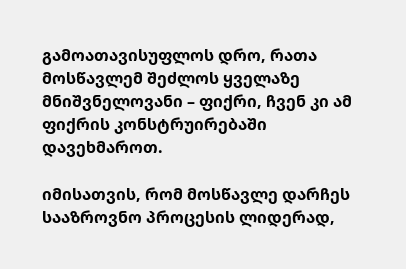გამოათავისუფლოს დრო, რათა მოსწავლემ შეძლოს ყველაზე მნიშვნელოვანი – ფიქრი, ჩვენ კი ამ ფიქრის კონსტრუირებაში დავეხმაროთ.

იმისათვის, რომ მოსწავლე დარჩეს სააზროვნო პროცესის ლიდერად,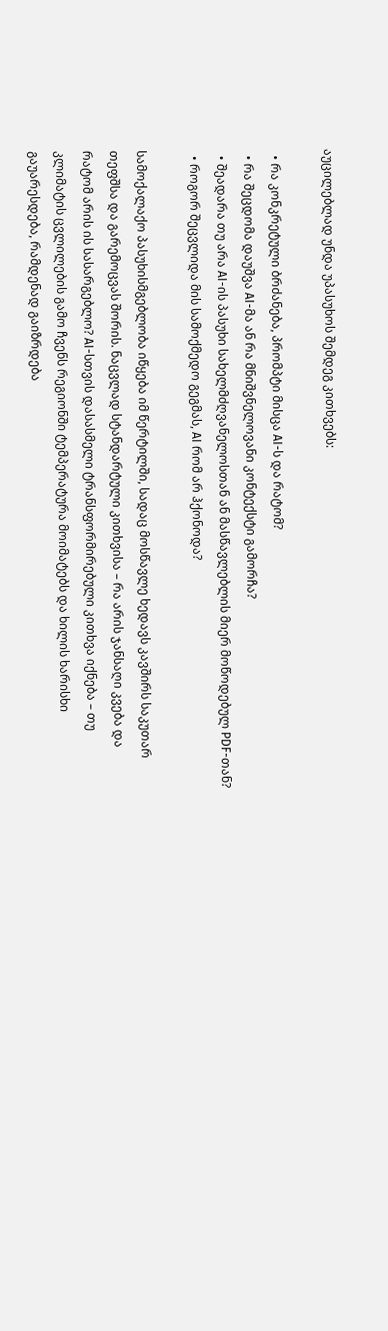აუცილებლად უნდა უპასუხოს შემდეგ კითხვებს:

  • რა კონკრეტული ბრძანება, პრომპტი მისცა AI-ს და რატომ?
  • რა შეცდომა დაუშვა AI-მა ან რა მნიშვნელოვანი კონტექსტი გამორჩა?
  • შეადარა თუ არა AI-ის პასუხი სახელმძღვანელოსთან ან მასწავლებლის მიერ მოწოდებულ PDF-თან?
  • როგორ შეცვლიდა მის სამოქმედო გეგმას, AI რომ არ ჰქონოდა?

სამოქალაქო პასუხისმგებლობა იწყება იმ წერტილში, სადაც მოსწავლე ხედავს კავშირს საკუთარ თეფშსა და გარემოცვას შორის. ნაცვლად სტანდარტული კითხვისა – რა არის ჯანსაღი კვება და რატომ არის ის სასარგებლო? AI-სთვის დასასმელი ტრანსფორმირებული კითხვა იქნება – თუ კლიმატის ცვლილების გამო ჩვენს რეგიონში ტემპერატურა მოიმატებს და ხილის ხარისხი გაუარესდება, რამდენად გაიზრდება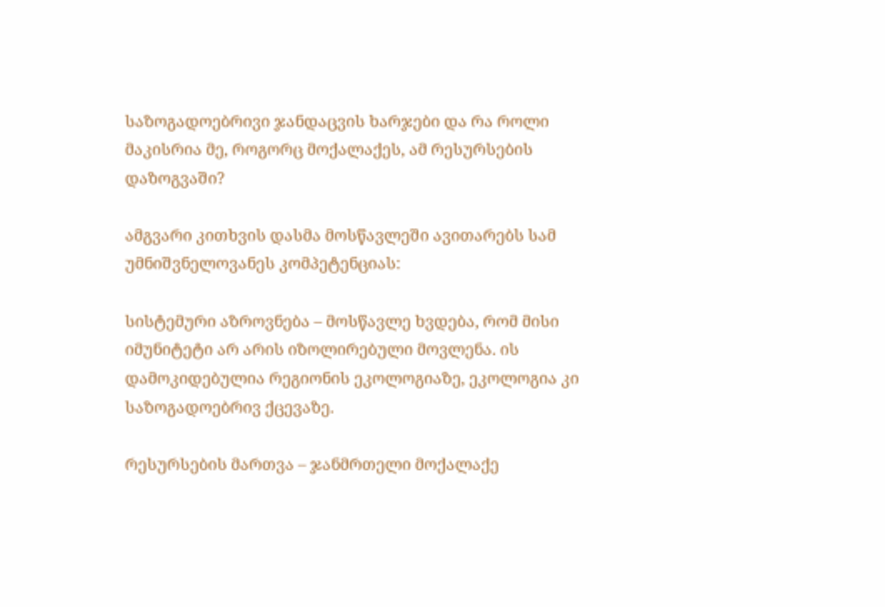საზოგადოებრივი ჯანდაცვის ხარჯები და რა როლი მაკისრია მე, როგორც მოქალაქეს, ამ რესურსების დაზოგვაში?

ამგვარი კითხვის დასმა მოსწავლეში ავითარებს სამ უმნიშვნელოვანეს კომპეტენციას:

სისტემური აზროვნება – მოსწავლე ხვდება, რომ მისი იმუნიტეტი არ არის იზოლირებული მოვლენა. ის დამოკიდებულია რეგიონის ეკოლოგიაზე, ეკოლოგია კი საზოგადოებრივ ქცევაზე.

რესურსების მართვა – ჯანმრთელი მოქალაქე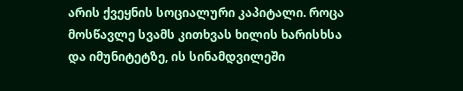არის ქვეყნის სოციალური კაპიტალი. როცა მოსწავლე სვამს კითხვას ხილის ხარისხსა და იმუნიტეტზე, ის სინამდვილეში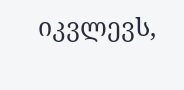იკვლევს,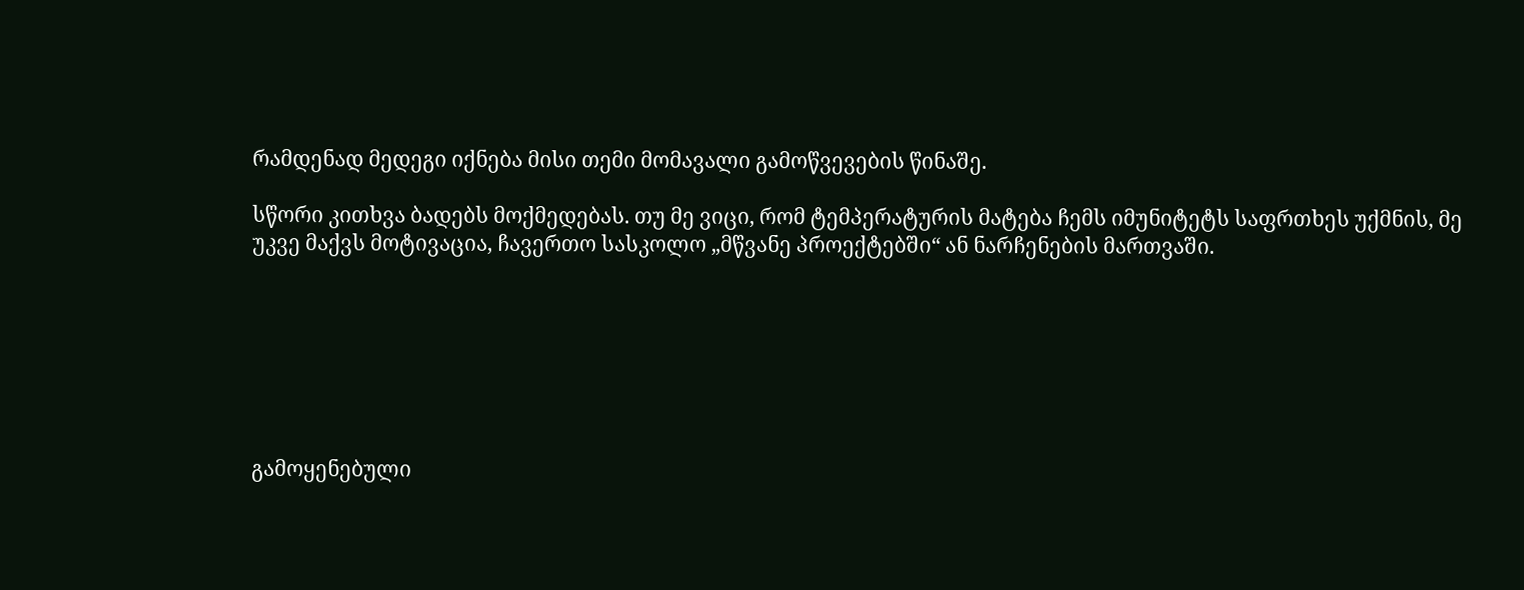რამდენად მედეგი იქნება მისი თემი მომავალი გამოწვევების წინაშე.

სწორი კითხვა ბადებს მოქმედებას. თუ მე ვიცი, რომ ტემპერატურის მატება ჩემს იმუნიტეტს საფრთხეს უქმნის, მე უკვე მაქვს მოტივაცია, ჩავერთო სასკოლო „მწვანე პროექტებში“ ან ნარჩენების მართვაში.







გამოყენებული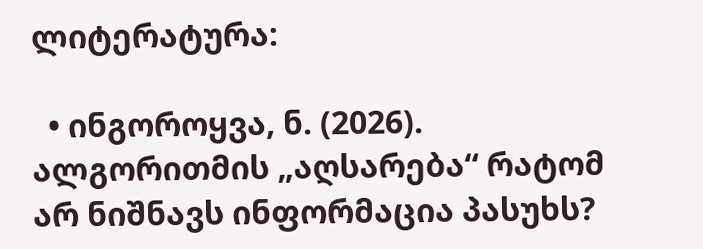ლიტერატურა:

  • ინგოროყვა, ნ. (2026). ალგორითმის „აღსარება“ რატომ არ ნიშნავს ინფორმაცია პასუხს?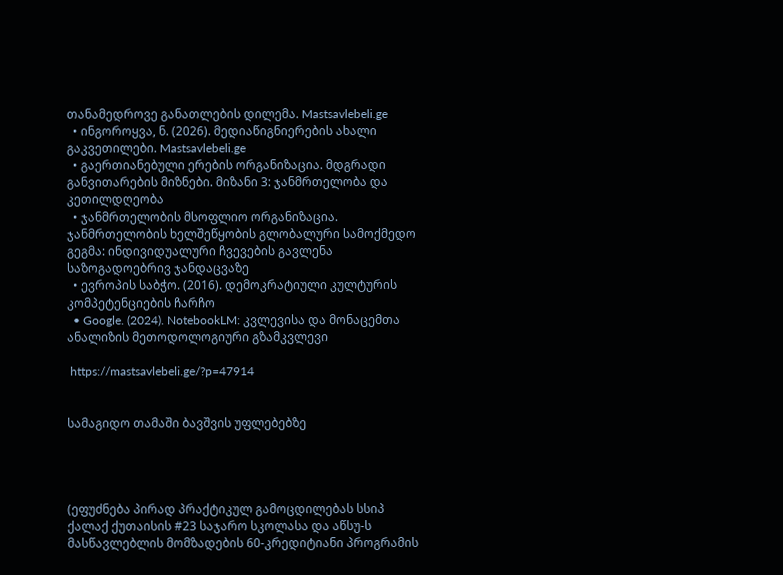თანამედროვე განათლების დილემა. Mastsavlebeli.ge
  • ინგოროყვა, ნ. (2026). მედიაწიგნიერების ახალი გაკვეთილები. Mastsavlebeli.ge
  • გაერთიანებული ერების ორგანიზაცია. მდგრადი განვითარების მიზნები. მიზანი 3: ჯანმრთელობა და კეთილდღეობა
  • ჯანმრთელობის მსოფლიო ორგანიზაცია. ჯანმრთელობის ხელშეწყობის გლობალური სამოქმედო გეგმა: ინდივიდუალური ჩვევების გავლენა საზოგადოებრივ ჯანდაცვაზე
  • ევროპის საბჭო. (2016). დემოკრატიული კულტურის კომპეტენციების ჩარჩო
  • Google. (2024). NotebookLM: კვლევისა და მონაცემთა ანალიზის მეთოდოლოგიური გზამკვლევი

 https://mastsavlebeli.ge/?p=47914


სამაგიდო თამაში ბავშვის უფლებებზე




(ეფუძნება პირად პრაქტიკულ გამოცდილებას სსიპ ქალაქ ქუთაისის #23 საჯარო სკოლასა და აწსუ-ს მასწავლებლის მომზადების 60-კრედიტიანი პროგრამის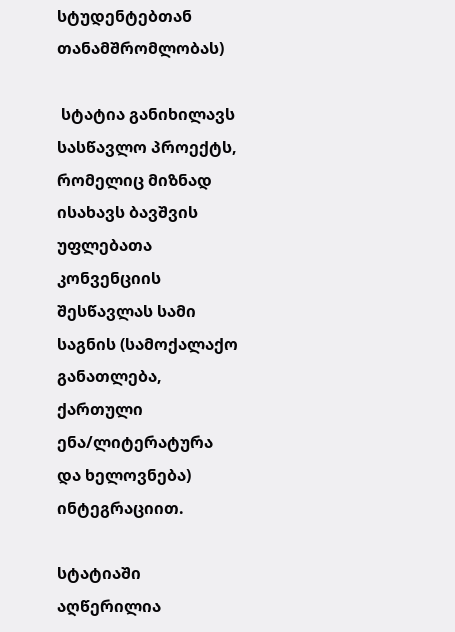სტუდენტებთან თანამშრომლობას)

 სტატია განიხილავს სასწავლო პროექტს, რომელიც მიზნად ისახავს ბავშვის უფლებათა კონვენციის შესწავლას სამი საგნის (სამოქალაქო განათლება, ქართული ენა/ლიტერატურა და ხელოვნება) ინტეგრაციით.

სტატიაში აღწერილია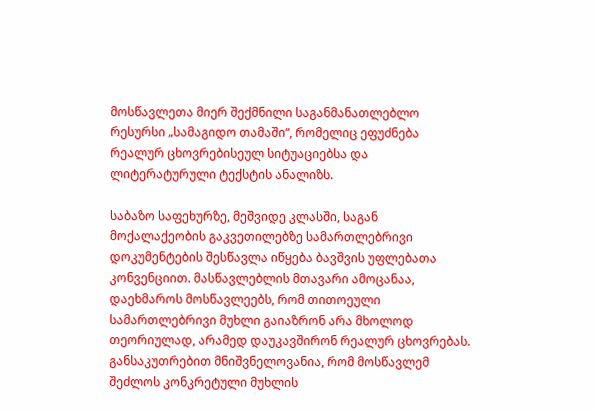მოსწავლეთა მიერ შექმნილი საგანმანათლებლო რესურსი „სამაგიდო თამაში“, რომელიც ეფუძნება რეალურ ცხოვრებისეულ სიტუაციებსა და ლიტერატურული ტექსტის ანალიზს.

საბაზო საფეხურზე, მეშვიდე კლასში, საგან მოქალაქეობის გაკვეთილებზე სამართლებრივი დოკუმენტების შესწავლა იწყება ბავშვის უფლებათა კონვენციით. მასწავლებლის მთავარი ამოცანაა, დაეხმაროს მოსწავლეებს, რომ თითოეული სამართლებრივი მუხლი გაიაზრონ არა მხოლოდ თეორიულად, არამედ დაუკავშირონ რეალურ ცხოვრებას. განსაკუთრებით მნიშვნელოვანია, რომ მოსწავლემ შეძლოს კონკრეტული მუხლის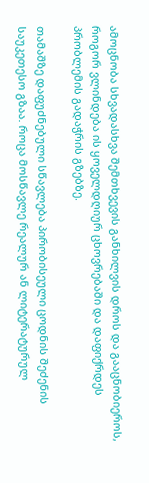ამოცნობა სხვადასხვა შემთხვევის განხილვის დროს და გააცნობიეროს, როგორ ვლინდება ის ყოველდღიურ ცხოვრებაში და დაფიქრდეს პრობლემის გადაჭრის გზებზე.

თამაშზე დაფუძნებული სწავლება პირობისეული ცოდნის შეძენის საუკეთესო გზაა. როცა მოსწავლე რეალურ ან ლიტერატურულ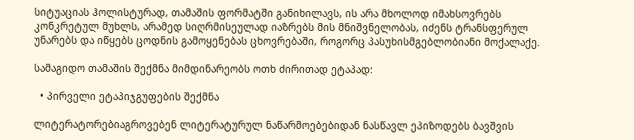სიტუაციას ჰოლისტურად, თამაშის ფორმატში განიხილავს, ის არა მხოლოდ იმახსოვრებს კონკრეტულ მუხლს, არამედ სიღრმისეულად იაზრებს მის მნიშვნელობას, იძენს ტრანსფერულ უნარებს და იწყებს ცოდნის გამოყენებას ცხოვრებაში, როგორც პასუხისმგებლობიანი მოქალაქე.

სამაგიდო თამაშის შექმნა მიმდინარეობს ოთხ ძირითად ეტაპად:

  • პირველი ეტაპიჯგუფების შექმნა

ლიტერატორებიაგროვებენ ლიტერატურულ ნაწარმოებებიდან ნასწავლ ეპიზოდებს ბავშვის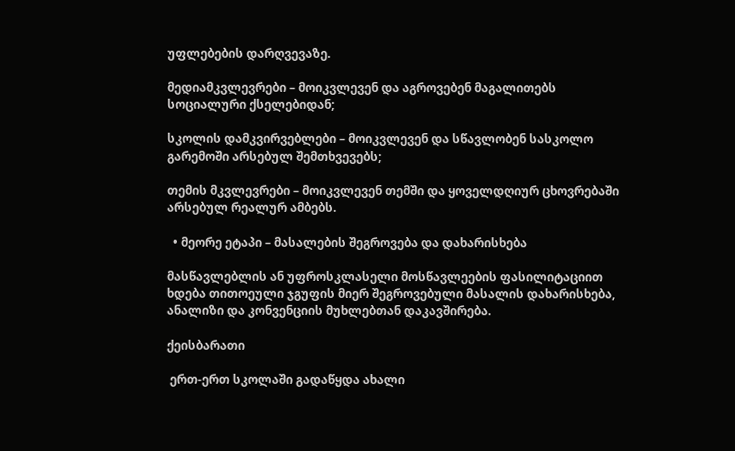უფლებების დარღვევაზე.

მედიამკვლევრები – მოიკვლევენ და აგროვებენ მაგალითებს სოციალური ქსელებიდან;

სკოლის დამკვირვებლები – მოიკვლევენ და სწავლობენ სასკოლო გარემოში არსებულ შემთხვევებს;

თემის მკვლევრები – მოიკვლევენ თემში და ყოველდღიურ ცხოვრებაში არსებულ რეალურ ამბებს.

  • მეორე ეტაპი – მასალების შეგროვება და დახარისხება

მასწავლებლის ან უფროსკლასელი მოსწავლეების ფასილიტაციით ხდება თითოეული ჯგუფის მიერ შეგროვებული მასალის დახარისხება, ანალიზი და კონვენციის მუხლებთან დაკავშირება.

ქეისბარათი

 ერთ-ერთ სკოლაში გადაწყდა ახალი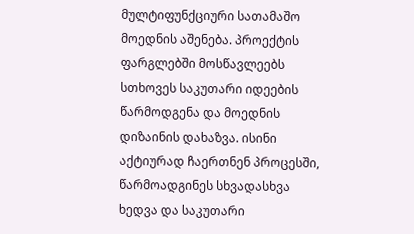მულტიფუნქციური სათამაშო მოედნის აშენება. პროექტის ფარგლებში მოსწავლეებს სთხოვეს საკუთარი იდეების წარმოდგენა და მოედნის დიზაინის დახაზვა. ისინი აქტიურად ჩაერთნენ პროცესში, წარმოადგინეს სხვადასხვა ხედვა და საკუთარი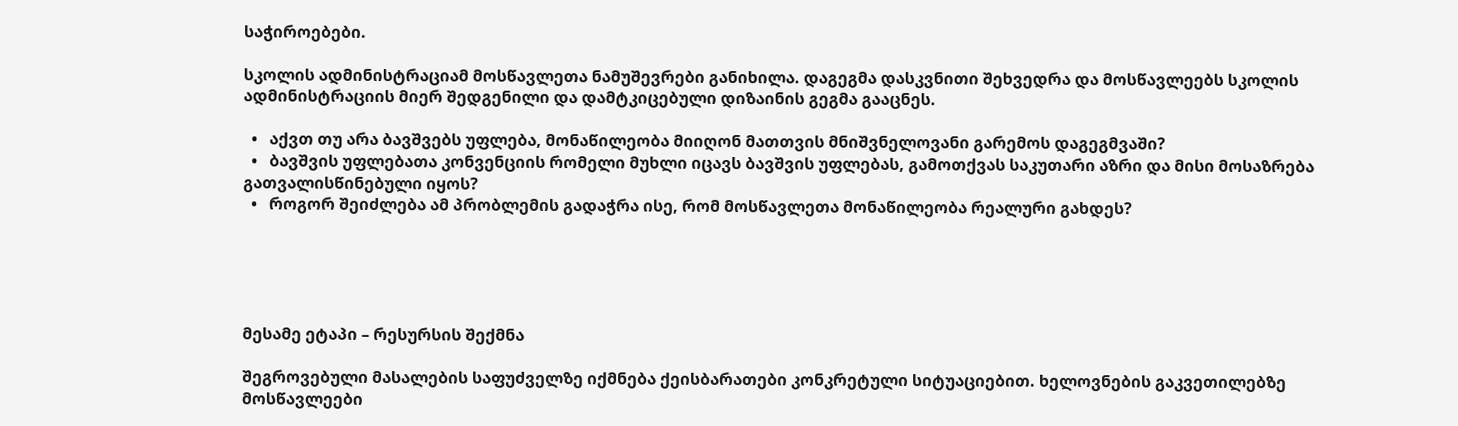საჭიროებები.

სკოლის ადმინისტრაციამ მოსწავლეთა ნამუშევრები განიხილა. დაგეგმა დასკვნითი შეხვედრა და მოსწავლეებს სკოლის ადმინისტრაციის მიერ შედგენილი და დამტკიცებული დიზაინის გეგმა გააცნეს.

  •   აქვთ თუ არა ბავშვებს უფლება, მონაწილეობა მიიღონ მათთვის მნიშვნელოვანი გარემოს დაგეგმვაში?
  •   ბავშვის უფლებათა კონვენციის რომელი მუხლი იცავს ბავშვის უფლებას, გამოთქვას საკუთარი აზრი და მისი მოსაზრება გათვალისწინებული იყოს?
  •   როგორ შეიძლება ამ პრობლემის გადაჭრა ისე, რომ მოსწავლეთა მონაწილეობა რეალური გახდეს?





მესამე ეტაპი – რესურსის შექმნა

შეგროვებული მასალების საფუძველზე იქმნება ქეისბარათები კონკრეტული სიტუაციებით. ხელოვნების გაკვეთილებზე მოსწავლეები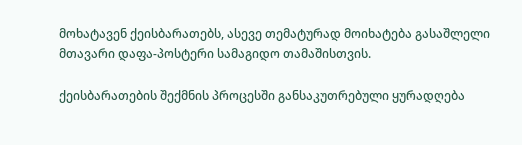მოხატავენ ქეისბარათებს, ასევე თემატურად მოიხატება გასაშლელი მთავარი დაფა-პოსტერი სამაგიდო თამაშისთვის.

ქეისბარათების შექმნის პროცესში განსაკუთრებული ყურადღება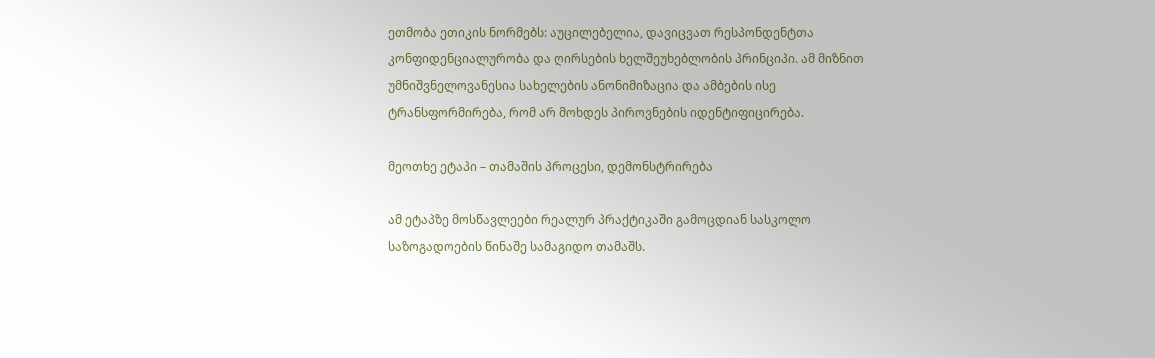ეთმობა ეთიკის ნორმებს: აუცილებელია, დავიცვათ რესპონდენტთა კონფიდენციალურობა და ღირსების ხელშეუხებლობის პრინციპი. ამ მიზნით უმნიშვნელოვანესია სახელების ანონიმიზაცია და ამბების ისე ტრანსფორმირება, რომ არ მოხდეს პიროვნების იდენტიფიცირება.

მეოთხე ეტაპი – თამაშის პროცესი, დემონსტრირება

ამ ეტაპზე მოსწავლეები რეალურ პრაქტიკაში გამოცდიან სასკოლო საზოგადოების წინაშე სამაგიდო თამაშს.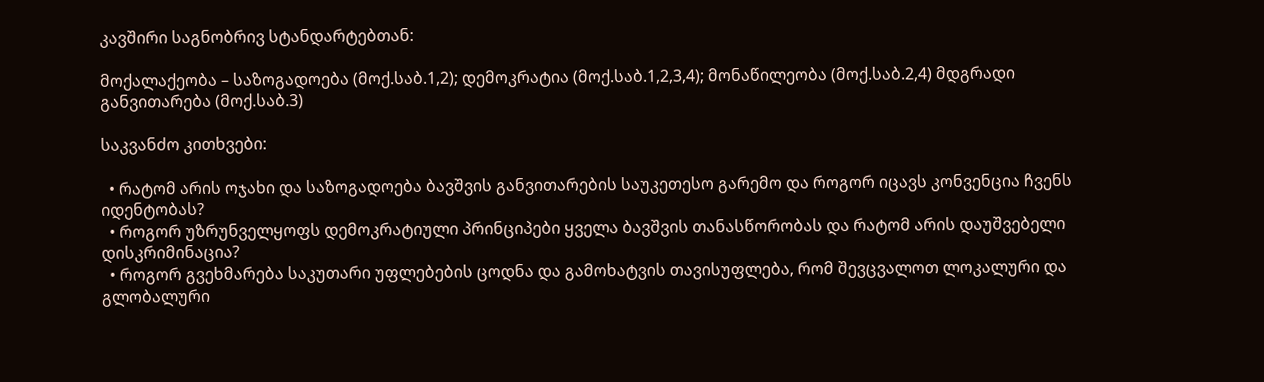კავშირი საგნობრივ სტანდარტებთან:

მოქალაქეობა – საზოგადოება (მოქ.საბ.1,2); დემოკრატია (მოქ.საბ.1,2,3,4); მონაწილეობა (მოქ.საბ.2,4) მდგრადი განვითარება (მოქ.საბ.3)

საკვანძო კითხვები:

  • რატომ არის ოჯახი და საზოგადოება ბავშვის განვითარების საუკეთესო გარემო და როგორ იცავს კონვენცია ჩვენს იდენტობას?
  • როგორ უზრუნველყოფს დემოკრატიული პრინციპები ყველა ბავშვის თანასწორობას და რატომ არის დაუშვებელი დისკრიმინაცია?
  • როგორ გვეხმარება საკუთარი უფლებების ცოდნა და გამოხატვის თავისუფლება, რომ შევცვალოთ ლოკალური და გლობალური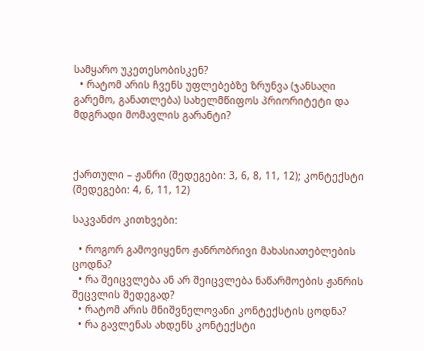სამყარო უკეთესობისკენ?
  • რატომ არის ჩვენს უფლებებზე ზრუნვა (ჯანსაღი გარემო, განათლება) სახელმწიფოს პრიორიტეტი და მდგრადი მომავლის გარანტი?



ქართული – ჟანრი (შედეგები: 3, 6, 8, 11, 12); კონტექსტი (შედეგები: 4, 6, 11, 12)

საკვანძო კითხვები:

  • როგორ გამოვიყენო ჟანრობრივი მახასიათებლების ცოდნა?
  • რა შეიცვლება ან არ შეიცვლება ნაწარმოების ჟანრის შეცვლის შედეგად?
  • რატომ არის მნიშვნელოვანი კონტექსტის ცოდნა?
  • რა გავლენას ახდენს კონტექსტი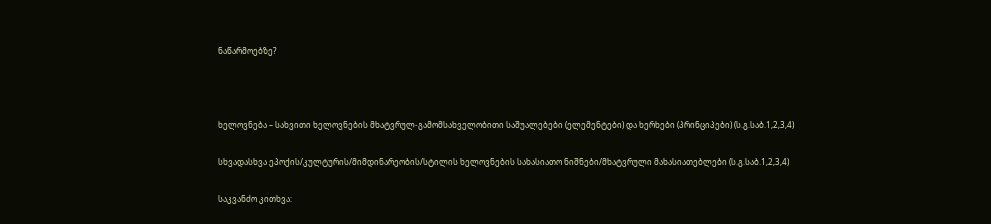ნაწარმოებზე?



ხელოვნება – სახვითი ხელოვნების მხატვრულ-გამომსახველობითი საშუალებები (ელემენტები) და ხერხები (პრინციპები) (ს.გ.საბ.1,2,3,4)

სხვადასხვა ეპოქის/კულტურის/მიმდინარეობის/სტილის ხელოვნების სახასიათო ნიშნები/მხატვრული მახასიათებლები (ს.გ.საბ.1,2,3,4)

საკვანძო კითხვა: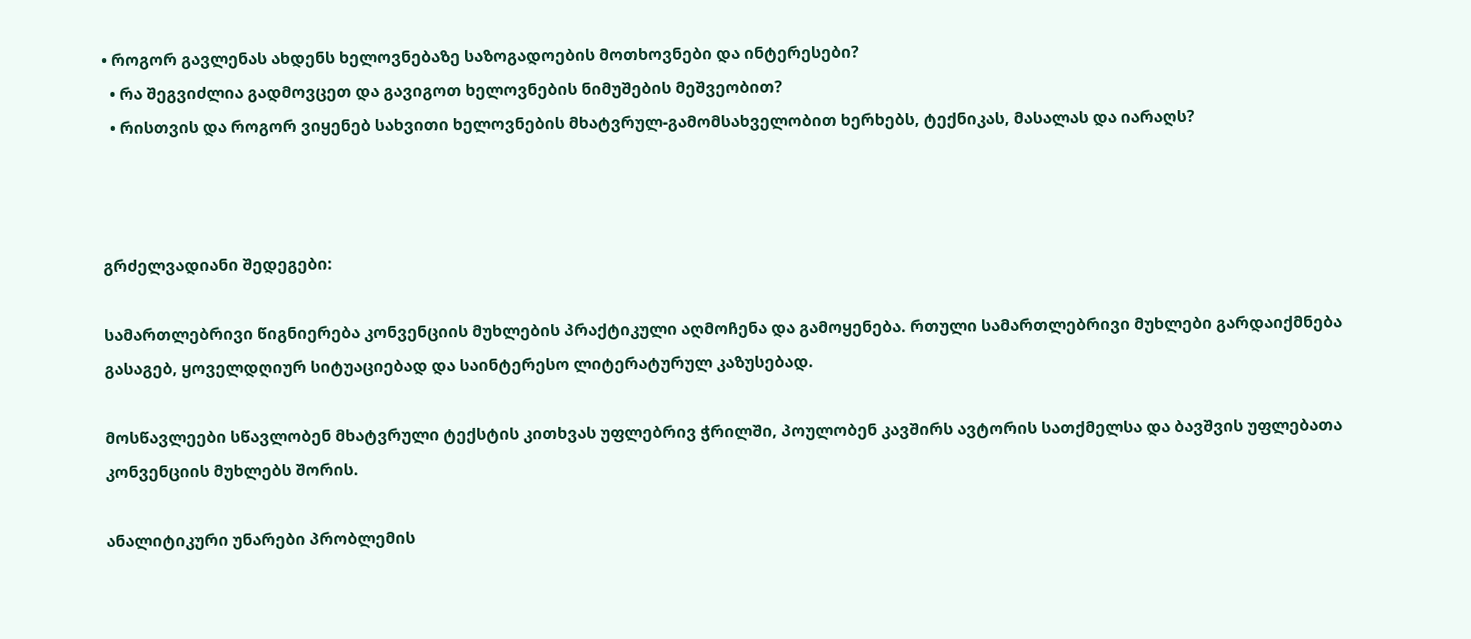• როგორ გავლენას ახდენს ხელოვნებაზე საზოგადოების მოთხოვნები და ინტერესები?
  • რა შეგვიძლია გადმოვცეთ და გავიგოთ ხელოვნების ნიმუშების მეშვეობით?
  • რისთვის და როგორ ვიყენებ სახვითი ხელოვნების მხატვრულ-გამომსახველობით ხერხებს, ტექნიკას, მასალას და იარაღს?



გრძელვადიანი შედეგები:

სამართლებრივი წიგნიერება კონვენციის მუხლების პრაქტიკული აღმოჩენა და გამოყენება. რთული სამართლებრივი მუხლები გარდაიქმნება გასაგებ, ყოველდღიურ სიტუაციებად და საინტერესო ლიტერატურულ კაზუსებად.

მოსწავლეები სწავლობენ მხატვრული ტექსტის კითხვას უფლებრივ ჭრილში, პოულობენ კავშირს ავტორის სათქმელსა და ბავშვის უფლებათა კონვენციის მუხლებს შორის.

ანალიტიკური უნარები პრობლემის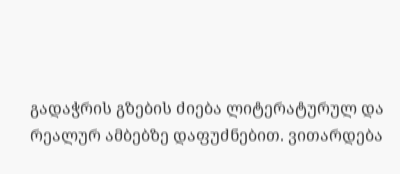გადაჭრის გზების ძიება ლიტერატურულ და რეალურ ამბებზე დაფუძნებით. ვითარდება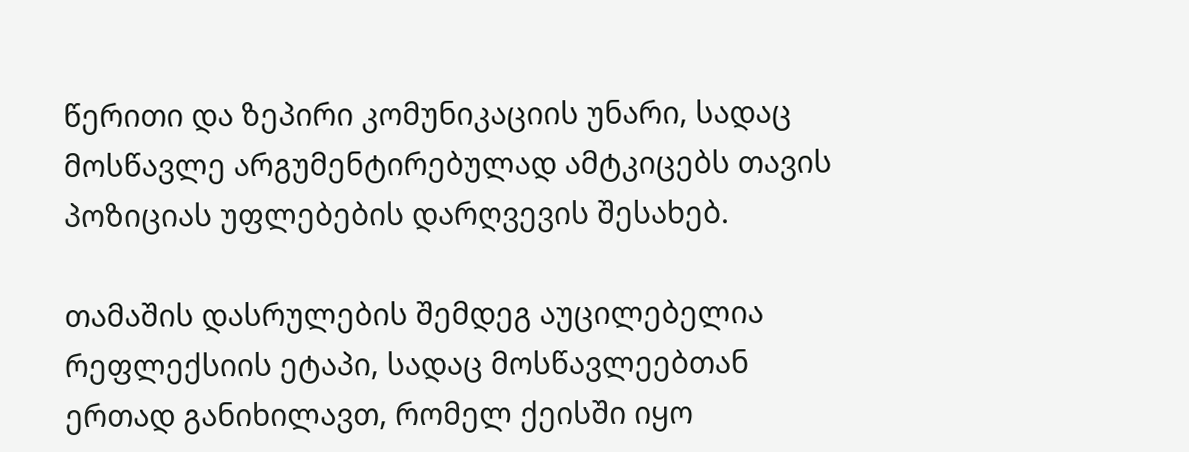წერითი და ზეპირი კომუნიკაციის უნარი, სადაც მოსწავლე არგუმენტირებულად ამტკიცებს თავის პოზიციას უფლებების დარღვევის შესახებ.

თამაშის დასრულების შემდეგ აუცილებელია რეფლექსიის ეტაპი, სადაც მოსწავლეებთან ერთად განიხილავთ, რომელ ქეისში იყო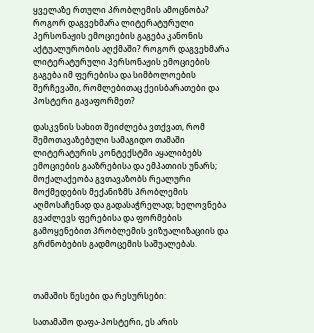ყველაზე რთული პრობლემის ამოცნობა? როგორ დაგვეხმარა ლიტერატურული პერსონაჟის ემოციების გაგება კანონის აქტუალურობის აღქმაში? როგორ დაგვეხმარა ლიტერატურული პერსონაჟის ემოციების გაგება იმ ფერებისა და სიმბოლოების შერჩევაში, რომლებითაც ქეისბარათები და პოსტერი გავაფორმეთ?

დასკვნის სახით შეიძლება ვთქვათ, რომ შემოთავაზებული სამაგიდო თამაში ლიტერატურის კონტექსტში აყალიბებს ემოციების გააზრებისა და ემპათიის უნარს; მოქალაქეობა გვთავაზობს რეალური მოქმედების მექანიზმს პრობლემის აღმოსაჩენად და გადასაჭრელად; ხელოვნება გვაძლევს ფერებისა და ფორმების გამოყენებით პრობლემის ვიზუალიზაციის და გრძნობების გადმოცემის საშუალებას.



თამაშის წესები და რესურსები:

სათამაშო დაფა-პოსტერი, ეს არის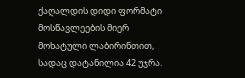ქაღალდის დიდი ფორმატი მოსწავლეების მიერ მოხატული ლაბირინთით, სადაც დატანილია 42 უჯრა.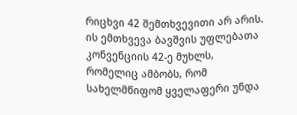რიცხვი 42 შემთხვევითი არ არის. ის ემთხვევა ბავშვის უფლებათა კონვენციის 42-ე მუხლს, რომელიც ამბობს, რომ სახელმწიფომ ყველაფერი უნდა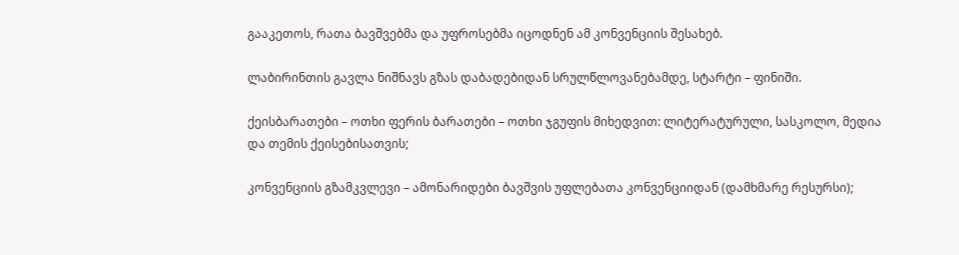გააკეთოს, რათა ბავშვებმა და უფროსებმა იცოდნენ ამ კონვენციის შესახებ.

ლაბირინთის გავლა ნიშნავს გზას დაბადებიდან სრულწლოვანებამდე, სტარტი – ფინიში.

ქეისბარათები – ოთხი ფერის ბარათები – ოთხი ჯგუფის მიხედვით: ლიტერატურული, სასკოლო, მედია და თემის ქეისებისათვის;

კონვენციის გზამკვლევი – ამონარიდები ბავშვის უფლებათა კონვენციიდან (დამხმარე რესურსი);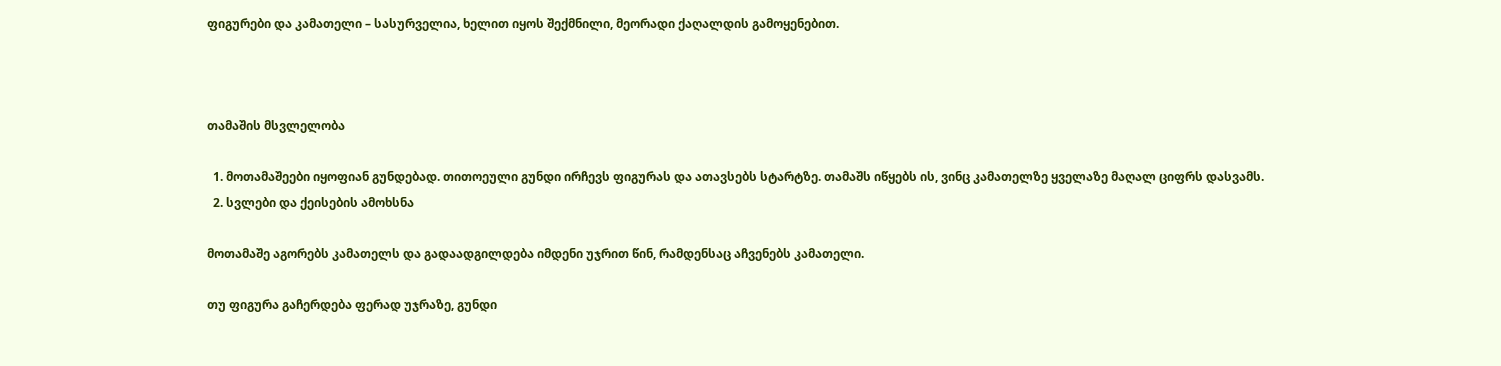ფიგურები და კამათელი – სასურველია, ხელით იყოს შექმნილი, მეორადი ქაღალდის გამოყენებით.



თამაშის მსვლელობა

  1. მოთამაშეები იყოფიან გუნდებად. თითოეული გუნდი ირჩევს ფიგურას და ათავსებს სტარტზე. თამაშს იწყებს ის, ვინც კამათელზე ყველაზე მაღალ ციფრს დასვამს.
  2. სვლები და ქეისების ამოხსნა

მოთამაშე აგორებს კამათელს და გადაადგილდება იმდენი უჯრით წინ, რამდენსაც აჩვენებს კამათელი.

თუ ფიგურა გაჩერდება ფერად უჯრაზე, გუნდი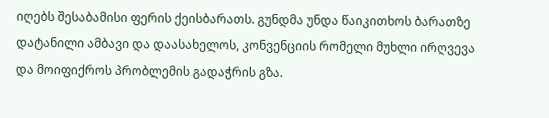იღებს შესაბამისი ფერის ქეისბარათს. გუნდმა უნდა წაიკითხოს ბარათზე დატანილი ამბავი და დაასახელოს, კონვენციის რომელი მუხლი ირღვევა და მოიფიქროს პრობლემის გადაჭრის გზა.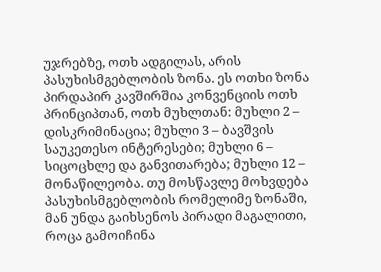უჯრებზე, ოთხ ადგილას, არის პასუხისმგებლობის ზონა. ეს ოთხი ზონა პირდაპირ კავშირშია კონვენციის ოთხ პრინციპთან, ოთხ მუხლთან: მუხლი 2 – დისკრიმინაცია; მუხლი 3 – ბავშვის საუკეთესო ინტერესები; მუხლი 6 – სიცოცხლე და განვითარება; მუხლი 12 – მონაწილეობა. თუ მოსწავლე მოხვდება პასუხისმგებლობის რომელიმე ზონაში, მან უნდა გაიხსენოს პირადი მაგალითი, როცა გამოიჩინა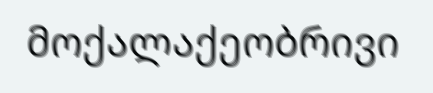მოქალაქეობრივი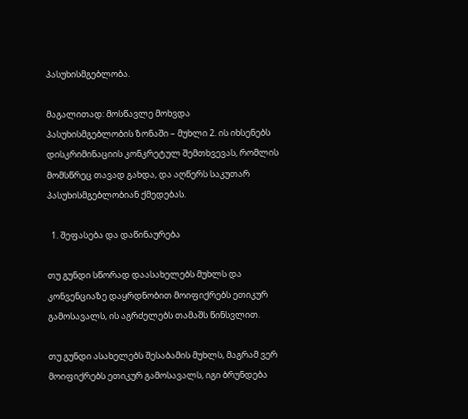პასუხისმგებლობა.

მაგალითად: მოსწავლე მოხვდა პასუხისმგებლობის ზონაში – მუხლი 2. ის იხსენებს დისკრიმინაციის კონკრეტულ შემთხვევას, რომლის მომსწრეც თავად გახდა, და აღწერს საკუთარ პასუხისმგებლობიან ქმედებას.

  1. შეფასება და დაწინაურება

თუ გუნდი სწორად დაასახელებს მუხლს და კონვენციაზე დაყრდნობით მოიფიქრებს ეთიკურ გამოსავალს, ის აგრძელებს თამაშს წინსვლით.

თუ გუნდი ასახელებს შესაბამის მუხლს, მაგრამ ვერ მოიფიქრებს ეთიკურ გამოსავალს, იგი ბრუნდება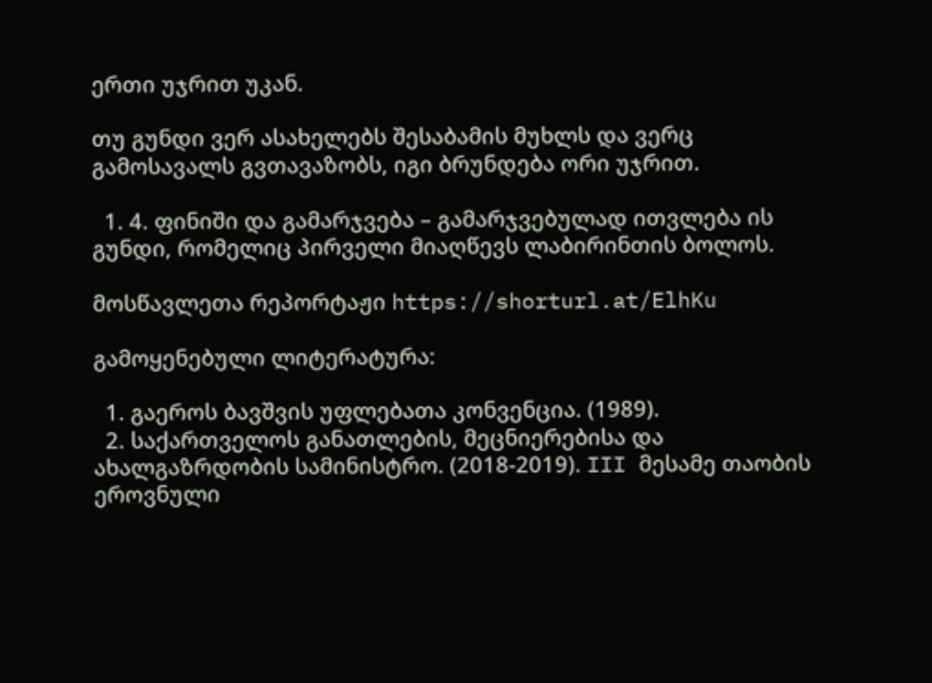ერთი უჯრით უკან.

თუ გუნდი ვერ ასახელებს შესაბამის მუხლს და ვერც გამოსავალს გვთავაზობს, იგი ბრუნდება ორი უჯრით.

  1. 4. ფინიში და გამარჯვება – გამარჯვებულად ითვლება ის გუნდი, რომელიც პირველი მიაღწევს ლაბირინთის ბოლოს.

მოსწავლეთა რეპორტაჟი https://shorturl.at/ElhKu

გამოყენებული ლიტერატურა:

  1. გაეროს ბავშვის უფლებათა კონვენცია. (1989).
  2. საქართველოს განათლების, მეცნიერებისა და ახალგაზრდობის სამინისტრო. (2018-2019). III მესამე თაობის ეროვნული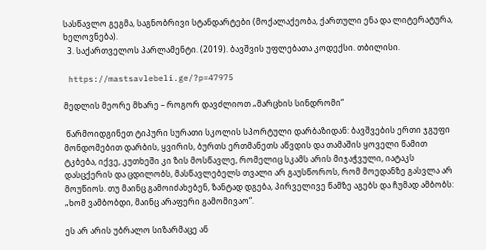სასწავლო გეგმა, საგნობრივი სტანდარტები (მოქალაქეობა, ქართული ენა და ლიტერატურა, ხელოვნება).
  3. საქართველოს პარლამენტი. (2019). ბავშვის უფლებათა კოდექსი. თბილისი.

 https://mastsavlebeli.ge/?p=47975

მედლის მეორე მხარე – როგორ დავძლიოთ „მარცხის სინდრომი“

 წარმოიდგინეთ ტიპური სურათი სკოლის სპორტული დარბაზიდან: ბავშვების ერთი ჯგუფი მონდომებით დარბის, ყვირის, ბურთს ერთმანეთს აწვდის და თამაშის ყოველი წამით ტკბება, იქვე, კუთხეში კი ზის მოსწავლე, რომელიც სკამს არის მიჯაჭვული, იატაკს დასცქერის და ცდილობს, მასწავლებელს თვალი არ გაუსწოროს, რომ მოედანზე გასვლა არ მოუწიოს. თუ მაინც გამოიძახებენ, ზანტად დგება, პირველივე წამზე აგებს და ჩუმად ამბობს: „ხომ ვამბობდი, მაინც არაფერი გამომივაო“.

ეს არ არის უბრალო სიზარმაცე ან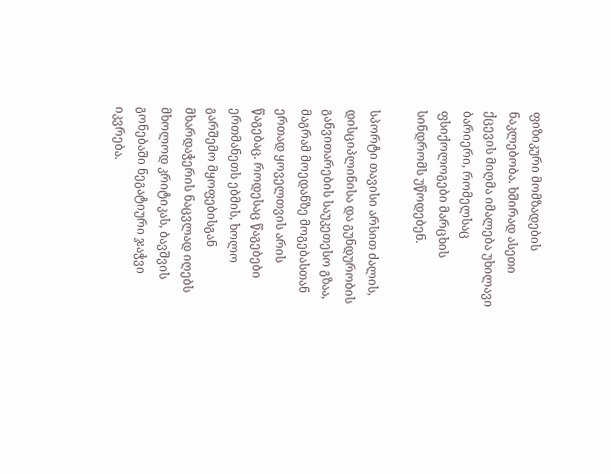ფიზიკური მომზადების ნაკლებობა. ხშირად ასეთი ქცევის მიღმა იმალება უხილავი ბარიერი, რომელსაც ფსიქოლოგები მარცხის სინდრომს უწოდებენ.

სპორტი თავისი არსით ძალის, დისციპლინისა და გუნდურობის განვითარების საუკეთესო გზაა, მაგრამ მოედანზე მოგებასთან ერთად ყოველთვის არის წაგებაც. როდესაც წაგებები ერთმანეთს ებმის, ხოლო გარშემო მყოფებისგან მხარდაჭერის ნაცვლად იღებს მხოლოდ კრიტიკას, ბავშვის გონებაში ნეგატიური ჯაჭვი იკვრება.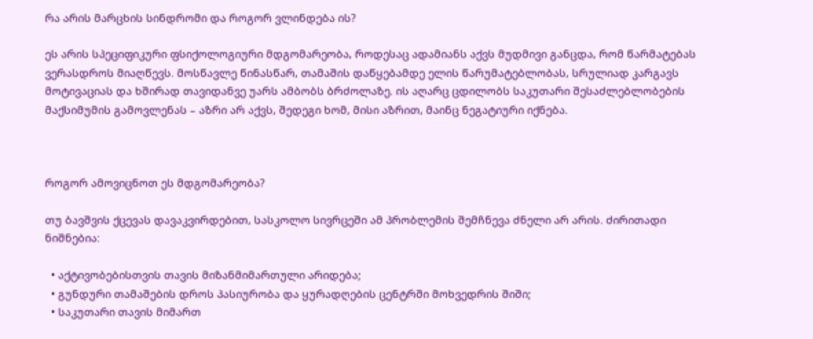რა არის მარცხის სინდრომი და როგორ ვლინდება ის?

ეს არის სპეციფიკური ფსიქოლოგიური მდგომარეობა, როდესაც ადამიანს აქვს მუდმივი განცდა, რომ წარმატებას ვერასდროს მიაღწევს. მოსწავლე წინასწარ, თამაშის დაწყებამდე ელის წარუმატებლობას, სრულიად კარგავს მოტივაციას და ხშირად თავიდანვე უარს ამბობს ბრძოლაზე. ის აღარც ცდილობს საკუთარი შესაძლებლობების მაქსიმუმის გამოვლენას – აზრი არ აქვს, შედეგი ხომ, მისი აზრით, მაინც ნეგატიური იქნება.



როგორ ამოვიცნოთ ეს მდგომარეობა?

თუ ბავშვის ქცევას დავაკვირდებით, სასკოლო სივრცეში ამ პრობლემის შემჩნევა ძნელი არ არის. ძირითადი ნიშნებია:

  • აქტივობებისთვის თავის მიზანმიმართული არიდება;
  • გუნდური თამაშების დროს პასიურობა და ყურადღების ცენტრში მოხვედრის შიში;
  • საკუთარი თავის მიმართ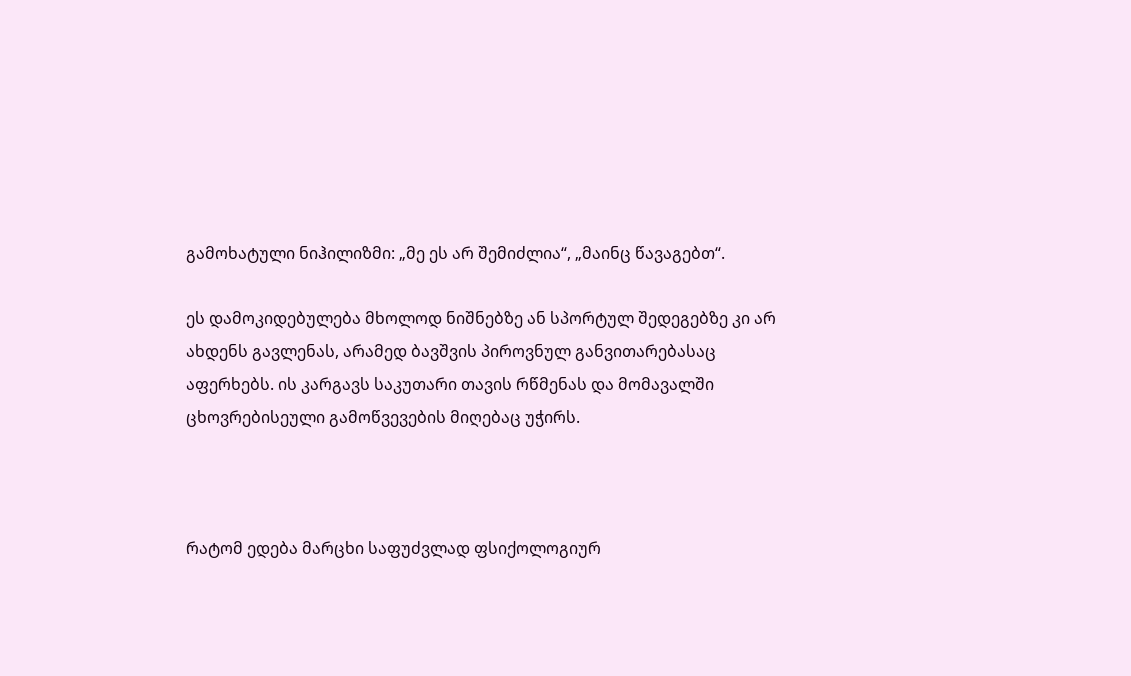გამოხატული ნიჰილიზმი: „მე ეს არ შემიძლია“, „მაინც წავაგებთ“.

ეს დამოკიდებულება მხოლოდ ნიშნებზე ან სპორტულ შედეგებზე კი არ ახდენს გავლენას, არამედ ბავშვის პიროვნულ განვითარებასაც აფერხებს. ის კარგავს საკუთარი თავის რწმენას და მომავალში ცხოვრებისეული გამოწვევების მიღებაც უჭირს.



რატომ ედება მარცხი საფუძვლად ფსიქოლოგიურ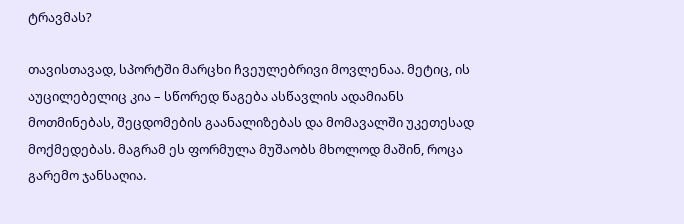ტრავმას?

თავისთავად, სპორტში მარცხი ჩვეულებრივი მოვლენაა. მეტიც, ის აუცილებელიც კია – სწორედ წაგება ასწავლის ადამიანს მოთმინებას, შეცდომების გაანალიზებას და მომავალში უკეთესად მოქმედებას. მაგრამ ეს ფორმულა მუშაობს მხოლოდ მაშინ, როცა გარემო ჯანსაღია.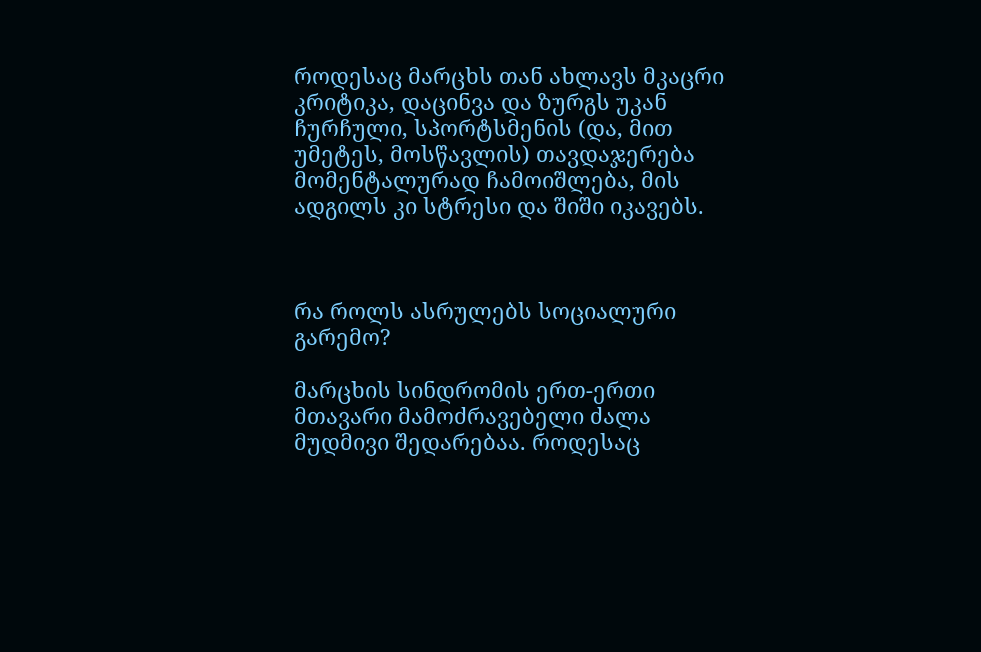როდესაც მარცხს თან ახლავს მკაცრი კრიტიკა, დაცინვა და ზურგს უკან ჩურჩული, სპორტსმენის (და, მით უმეტეს, მოსწავლის) თავდაჯერება მომენტალურად ჩამოიშლება, მის ადგილს კი სტრესი და შიში იკავებს.



რა როლს ასრულებს სოციალური გარემო?

მარცხის სინდრომის ერთ-ერთი მთავარი მამოძრავებელი ძალა მუდმივი შედარებაა. როდესაც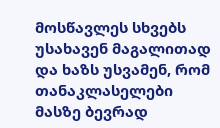მოსწავლეს სხვებს უსახავენ მაგალითად და ხაზს უსვამენ, რომ თანაკლასელები მასზე ბევრად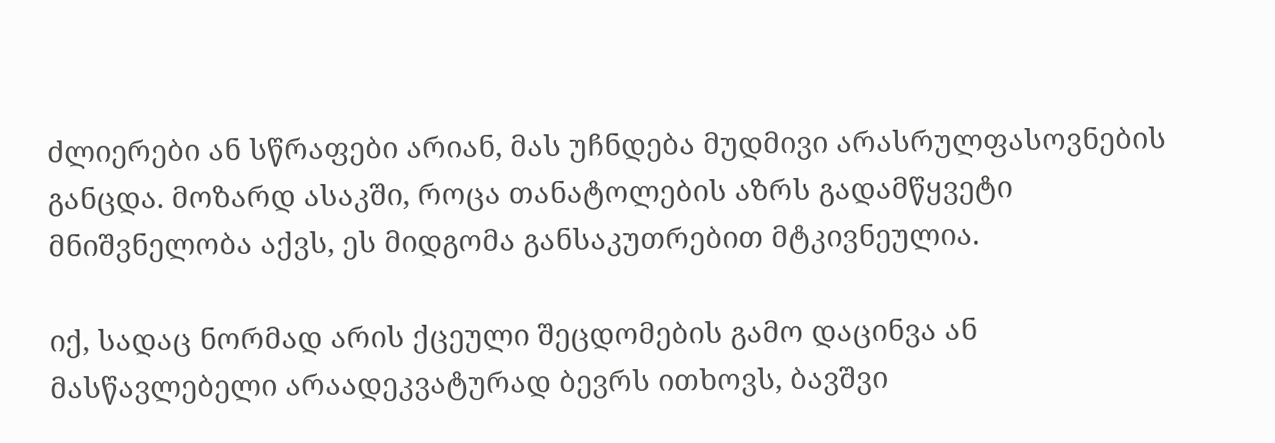ძლიერები ან სწრაფები არიან, მას უჩნდება მუდმივი არასრულფასოვნების განცდა. მოზარდ ასაკში, როცა თანატოლების აზრს გადამწყვეტი მნიშვნელობა აქვს, ეს მიდგომა განსაკუთრებით მტკივნეულია.

იქ, სადაც ნორმად არის ქცეული შეცდომების გამო დაცინვა ან მასწავლებელი არაადეკვატურად ბევრს ითხოვს, ბავშვი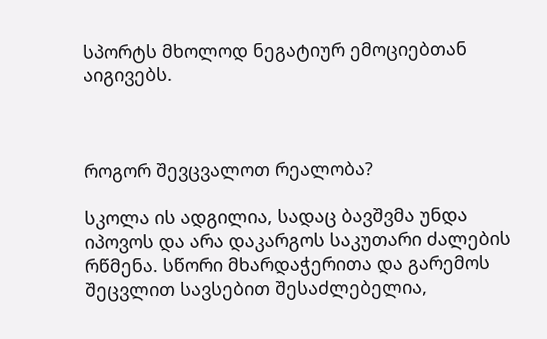სპორტს მხოლოდ ნეგატიურ ემოციებთან აიგივებს.



როგორ შევცვალოთ რეალობა?

სკოლა ის ადგილია, სადაც ბავშვმა უნდა იპოვოს და არა დაკარგოს საკუთარი ძალების რწმენა. სწორი მხარდაჭერითა და გარემოს შეცვლით სავსებით შესაძლებელია,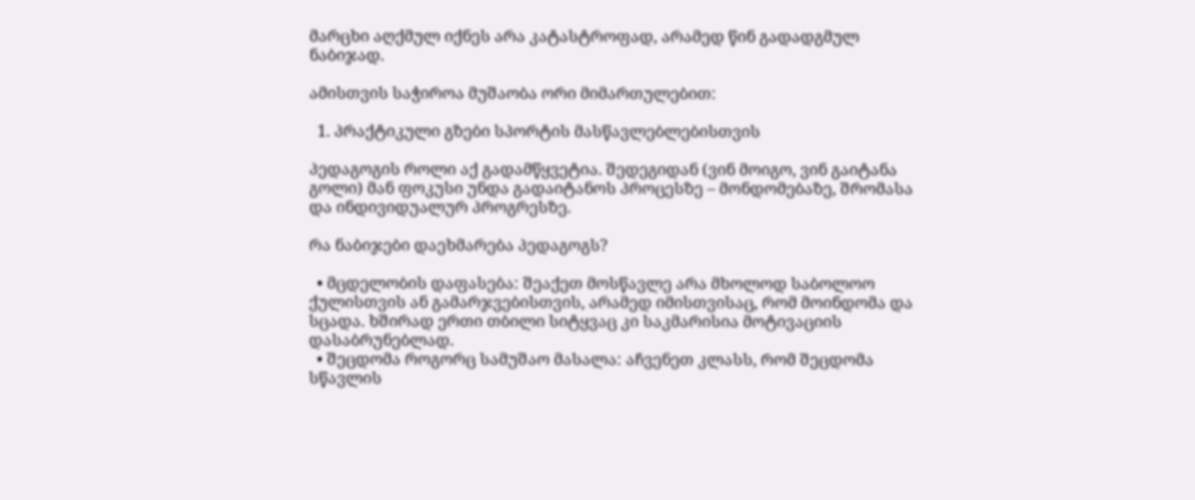მარცხი აღქმულ იქნეს არა კატასტროფად, არამედ წინ გადადგმულ ნაბიჯად.

ამისთვის საჭიროა მუშაობა ორი მიმართულებით:

  1. პრაქტიკული გზები სპორტის მასწავლებლებისთვის

პედაგოგის როლი აქ გადამწყვეტია. შედეგიდან (ვინ მოიგო, ვინ გაიტანა გოლი) მან ფოკუსი უნდა გადაიტანოს პროცესზე – მონდომებაზე, შრომასა და ინდივიდუალურ პროგრესზე.

რა ნაბიჯები დაეხმარება პედაგოგს?

  • მცდელობის დაფასება: შეაქეთ მოსწავლე არა მხოლოდ საბოლოო ქულისთვის ან გამარჯვებისთვის, არამედ იმისთვისაც, რომ მოინდომა და სცადა. ხშირად ერთი თბილი სიტყვაც კი საკმარისია მოტივაციის დასაბრუნებლად.
  • შეცდომა როგორც სამუშაო მასალა: აჩვენეთ კლასს, რომ შეცდომა სწავლის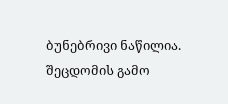ბუნებრივი ნაწილია. შეცდომის გამო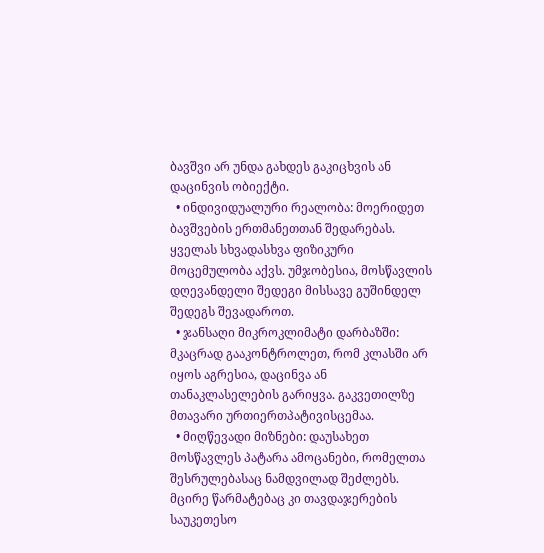ბავშვი არ უნდა გახდეს გაკიცხვის ან დაცინვის ობიექტი.
  • ინდივიდუალური რეალობა: მოერიდეთ ბავშვების ერთმანეთთან შედარებას. ყველას სხვადასხვა ფიზიკური მოცემულობა აქვს. უმჯობესია, მოსწავლის დღევანდელი შედეგი მისსავე გუშინდელ შედეგს შევადაროთ.
  • ჯანსაღი მიკროკლიმატი დარბაზში: მკაცრად გააკონტროლეთ, რომ კლასში არ იყოს აგრესია, დაცინვა ან თანაკლასელების გარიყვა. გაკვეთილზე მთავარი ურთიერთპატივისცემაა.
  • მიღწევადი მიზნები: დაუსახეთ მოსწავლეს პატარა ამოცანები, რომელთა შესრულებასაც ნამდვილად შეძლებს. მცირე წარმატებაც კი თავდაჯერების საუკეთესო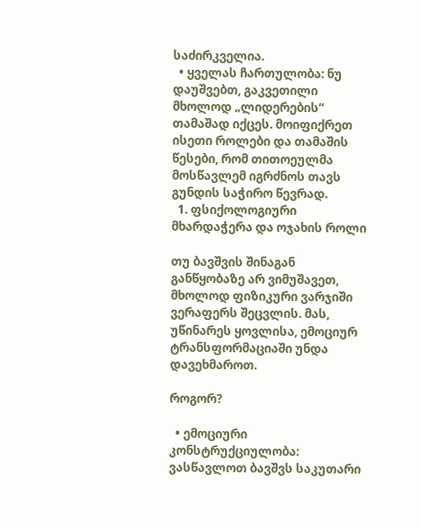საძირკველია.
  • ყველას ჩართულობა: ნუ დაუშვებთ, გაკვეთილი მხოლოდ „ლიდერების“ თამაშად იქცეს. მოიფიქრეთ ისეთი როლები და თამაშის წესები, რომ თითოეულმა მოსწავლემ იგრძნოს თავს გუნდის საჭირო წევრად.
  1. ფსიქოლოგიური მხარდაჭერა და ოჯახის როლი

თუ ბავშვის შინაგან განწყობაზე არ ვიმუშავეთ, მხოლოდ ფიზიკური ვარჯიში ვერაფერს შეცვლის. მას, უწინარეს ყოვლისა, ემოციურ ტრანსფორმაციაში უნდა დავეხმაროთ.

როგორ?

  • ემოციური კონსტრუქციულობა: ვასწავლოთ ბავშვს საკუთარი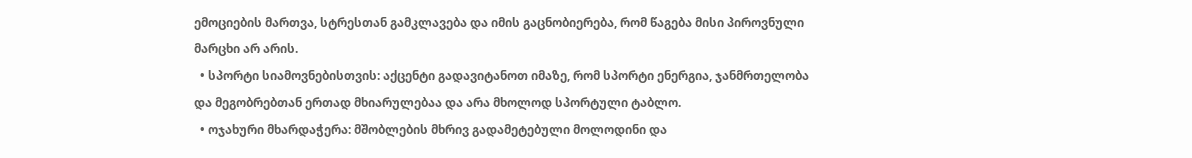ემოციების მართვა, სტრესთან გამკლავება და იმის გაცნობიერება, რომ წაგება მისი პიროვნული მარცხი არ არის.
  • სპორტი სიამოვნებისთვის: აქცენტი გადავიტანოთ იმაზე, რომ სპორტი ენერგია, ჯანმრთელობა და მეგობრებთან ერთად მხიარულებაა და არა მხოლოდ სპორტული ტაბლო.
  • ოჯახური მხარდაჭერა: მშობლების მხრივ გადამეტებული მოლოდინი და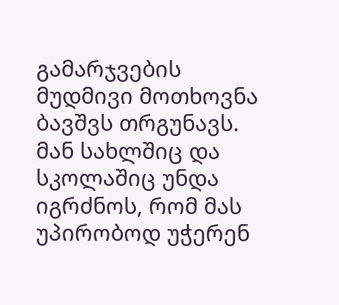გამარჯვების მუდმივი მოთხოვნა ბავშვს თრგუნავს. მან სახლშიც და სკოლაშიც უნდა იგრძნოს, რომ მას უპირობოდ უჭერენ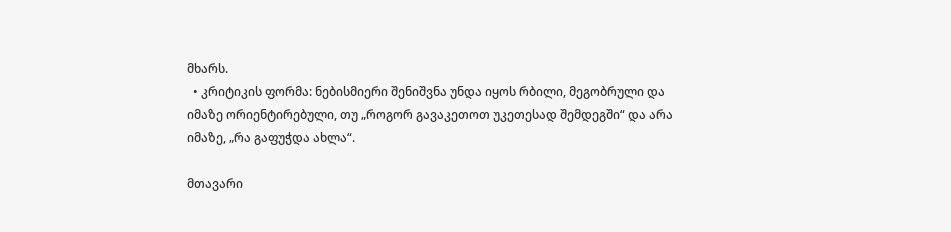მხარს.
  • კრიტიკის ფორმა: ნებისმიერი შენიშვნა უნდა იყოს რბილი, მეგობრული და იმაზე ორიენტირებული, თუ „როგორ გავაკეთოთ უკეთესად შემდეგში“ და არა იმაზე, „რა გაფუჭდა ახლა“.

მთავარი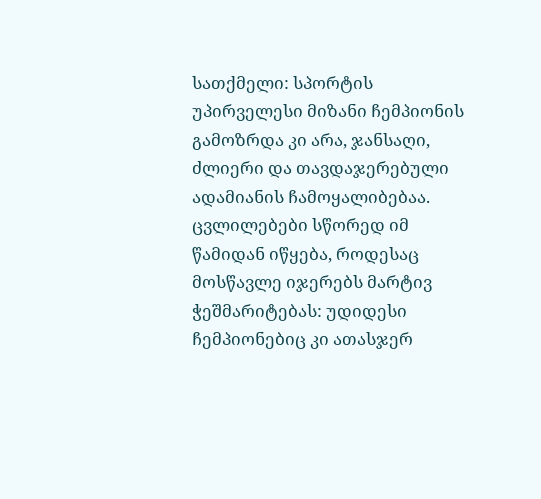სათქმელი: სპორტის უპირველესი მიზანი ჩემპიონის გამოზრდა კი არა, ჯანსაღი, ძლიერი და თავდაჯერებული ადამიანის ჩამოყალიბებაა. ცვლილებები სწორედ იმ წამიდან იწყება, როდესაც მოსწავლე იჯერებს მარტივ ჭეშმარიტებას: უდიდესი ჩემპიონებიც კი ათასჯერ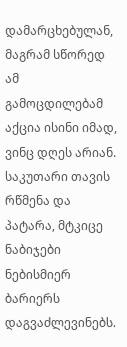დამარცხებულან, მაგრამ სწორედ ამ გამოცდილებამ აქცია ისინი იმად, ვინც დღეს არიან. საკუთარი თავის რწმენა და პატარა, მტკიცე ნაბიჯები ნებისმიერ ბარიერს დაგვაძლევინებს.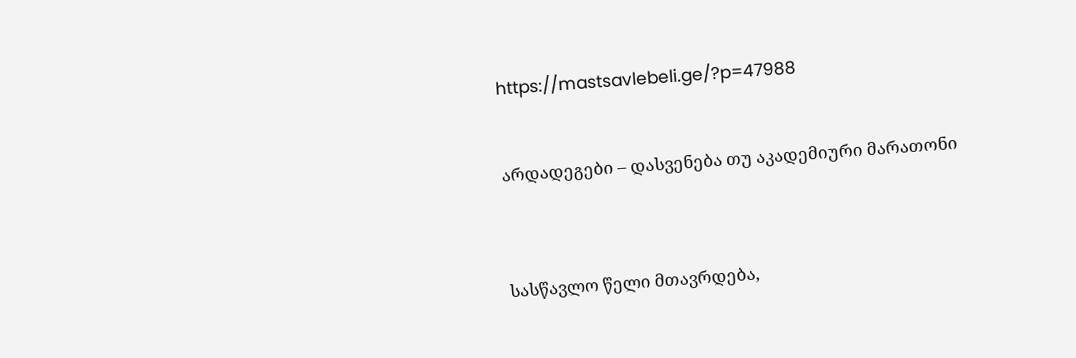https://mastsavlebeli.ge/?p=47988


არდადეგები – დასვენება თუ აკადემიური მარათონი



სასწავლო წელი მთავრდება,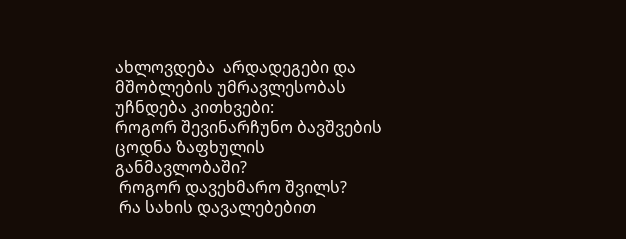ახლოვდება  არდადეგები და მშობლების უმრავლესობას უჩნდება კითხვები:
როგორ შევინარჩუნო ბავშვების ცოდნა ზაფხულის განმავლობაში?
 როგორ დავეხმარო შვილს?
 რა სახის დავალებებით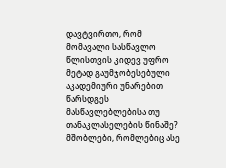დავტვირთო, რომ მომავალი სასწავლო წლისთვის კიდევ უფრო მეტად გაუმჯობესებული აკადემიური უნარებით წარსდგეს მასწავლებლებისა თუ თანაკლასელების წინაშე?
მშობლები, რომლებიც ასე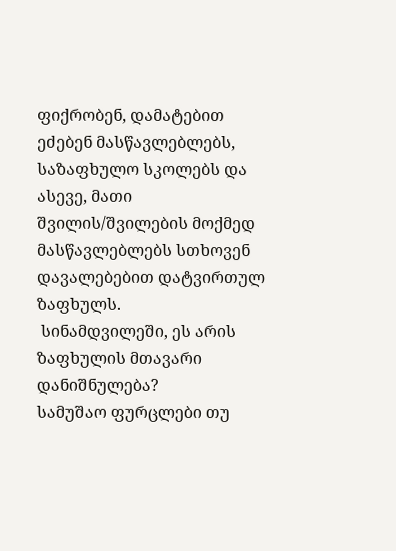ფიქრობენ, დამატებით ეძებენ მასწავლებლებს, საზაფხულო სკოლებს და ასევე, მათი შვილის/შვილების მოქმედ მასწავლებლებს სთხოვენ დავალებებით დატვირთულ ზაფხულს.
 სინამდვილეში, ეს არის ზაფხულის მთავარი დანიშნულება?
სამუშაო ფურცლები თუ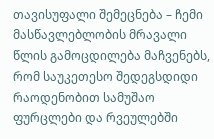თავისუფალი შემეცნება – ჩემი მასწავლებლობის მრავალი წლის გამოცდილება მაჩვენებს, რომ საუკეთესო შედეგსდიდი რაოდენობით სამუშაო ფურცლები და რვეულებში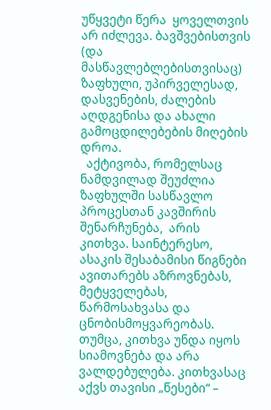უწყვეტი წერა  ყოველთვის არ იძლევა. ბავშვებისთვის (და მასწავლებლებისთვისაც) ზაფხული, უპირველესად, დასვენების, ძალების აღდგენისა და ახალი გამოცდილებების მიღების დროა.
  აქტივობა, რომელსაც ნამდვილად შეუძლია ზაფხულში სასწავლო პროცესთან კავშირის შენარჩუნება,  არის კითხვა. საინტერესო, ასაკის შესაბამისი წიგნები ავითარებს აზროვნებას, მეტყველებას, წარმოსახვასა და ცნობისმოყვარეობას. თუმცა, კითხვა უნდა იყოს სიამოვნება და არა ვალდებულება. კითხვასაც აქვს თავისი „წესები“ –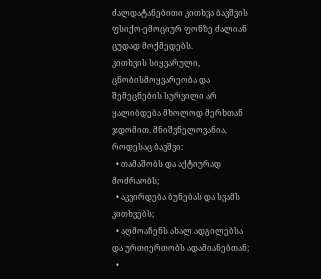ძალდატანებითი კითხვა ბავშვის ფსიქო-ემოციურ ფონზე ძალიან ცუდად მოქმედებს.
კითხვის სიყვარული, ცნობისმოყვარეობა და შემეცნების სურვილი არ ყალიბდება მხოლოდ მერხთან ჯდომით. მნიშვნელოვანია, როდესაც ბავშვი:
  • თამაშობს და აქტიურად მოძრაობს;
  • აკვირდება ბუნებას და სვამს კითხვებს;
  • აღმოაჩენს ახალ ადგილებსა და ურთიერთობს ადამიანებთან;
  •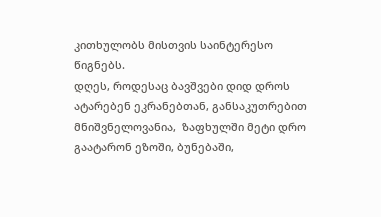კითხულობს მისთვის საინტერესო წიგნებს.
დღეს, როდესაც ბავშვები დიდ დროს ატარებენ ეკრანებთან, განსაკუთრებით მნიშვნელოვანია,  ზაფხულში მეტი დრო გაატარონ ეზოში, ბუნებაში,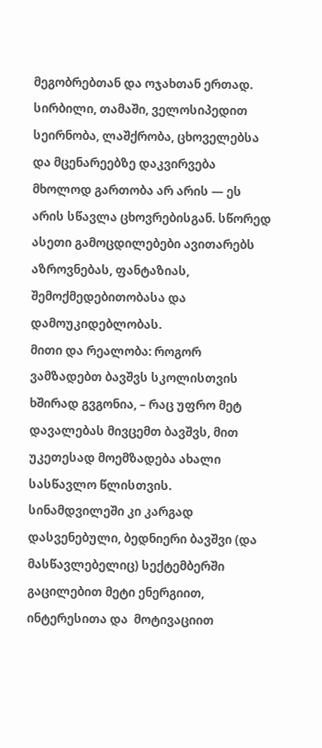მეგობრებთან და ოჯახთან ერთად. სირბილი, თამაში, ველოსიპედით სეირნობა, ლაშქრობა, ცხოველებსა და მცენარეებზე დაკვირვება მხოლოდ გართობა არ არის — ეს არის სწავლა ცხოვრებისგან. სწორედ ასეთი გამოცდილებები ავითარებს აზროვნებას, ფანტაზიას, შემოქმედებითობასა და დამოუკიდებლობას.
მითი და რეალობა: როგორ ვამზადებთ ბავშვს სკოლისთვის
ხშირად გვგონია, – რაც უფრო მეტ დავალებას მივცემთ ბავშვს, მით უკეთესად მოემზადება ახალი სასწავლო წლისთვის.  სინამდვილეში კი კარგად დასვენებული, ბედნიერი ბავშვი (და მასწავლებელიც) სექტემბერში გაცილებით მეტი ენერგიით, ინტერესითა და  მოტივაციით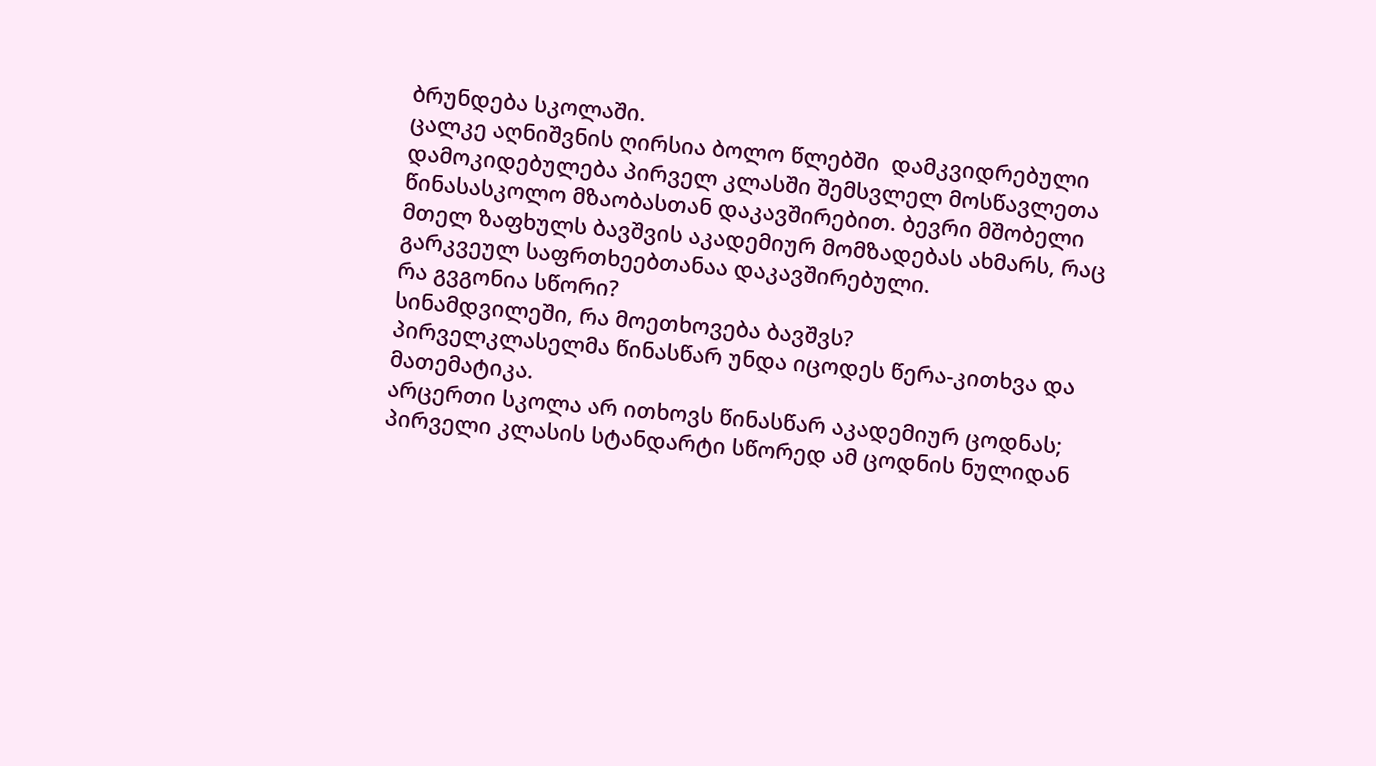ბრუნდება სკოლაში.
ცალკე აღნიშვნის ღირსია ბოლო წლებში  დამკვიდრებული დამოკიდებულება პირველ კლასში შემსვლელ მოსწავლეთა წინასასკოლო მზაობასთან დაკავშირებით. ბევრი მშობელი მთელ ზაფხულს ბავშვის აკადემიურ მომზადებას ახმარს, რაც გარკვეულ საფრთხეებთანაა დაკავშირებული.
რა გვგონია სწორი?
სინამდვილეში, რა მოეთხოვება ბავშვს?
პირველკლასელმა წინასწარ უნდა იცოდეს წერა-კითხვა და მათემატიკა.
არცერთი სკოლა არ ითხოვს წინასწარ აკადემიურ ცოდნას; პირველი კლასის სტანდარტი სწორედ ამ ცოდნის ნულიდან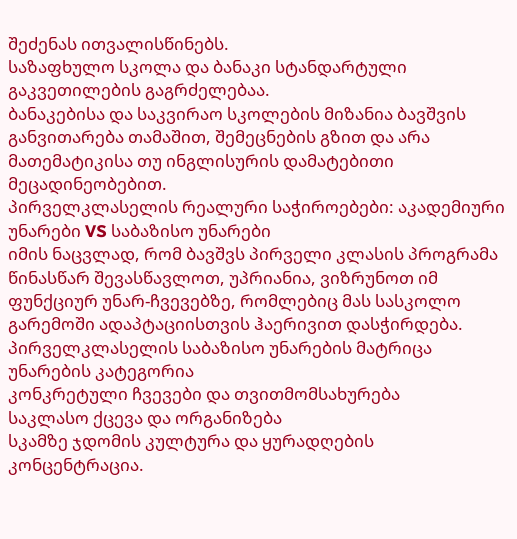შეძენას ითვალისწინებს.
საზაფხულო სკოლა და ბანაკი სტანდარტული გაკვეთილების გაგრძელებაა.
ბანაკებისა და საკვირაო სკოლების მიზანია ბავშვის განვითარება თამაშით, შემეცნების გზით და არა მათემატიკისა თუ ინგლისურის დამატებითი მეცადინეობებით.
პირველკლასელის რეალური საჭიროებები: აკადემიური უნარები VS საბაზისო უნარები
იმის ნაცვლად, რომ ბავშვს პირველი კლასის პროგრამა წინასწარ შევასწავლოთ, უპრიანია, ვიზრუნოთ იმ ფუნქციურ უნარ-ჩვევებზე, რომლებიც მას სასკოლო გარემოში ადაპტაციისთვის ჰაერივით დასჭირდება.
პირველკლასელის საბაზისო უნარების მატრიცა
უნარების კატეგორია
კონკრეტული ჩვევები და თვითმომსახურება
საკლასო ქცევა და ორგანიზება
სკამზე ჯდომის კულტურა და ყურადღების კონცენტრაცია.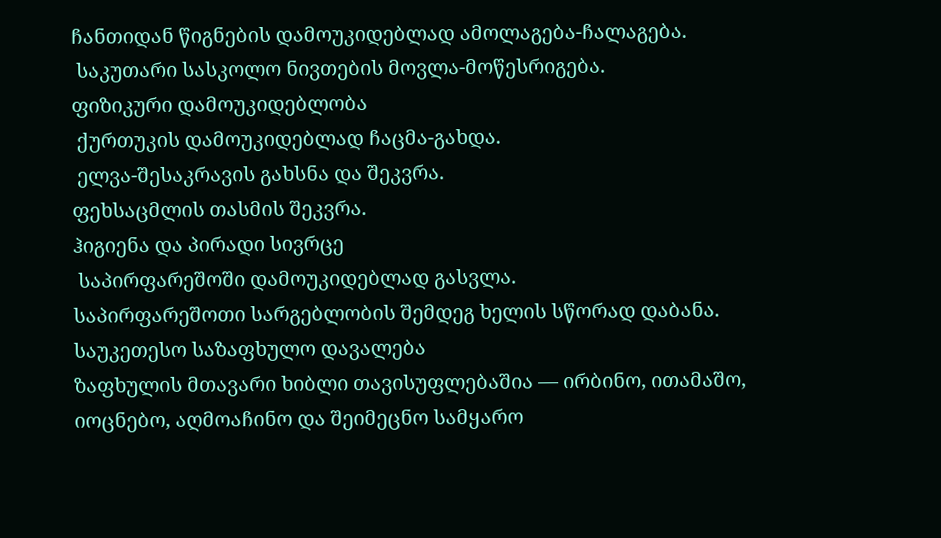ჩანთიდან წიგნების დამოუკიდებლად ამოლაგება-ჩალაგება.
 საკუთარი სასკოლო ნივთების მოვლა-მოწესრიგება.
ფიზიკური დამოუკიდებლობა
 ქურთუკის დამოუკიდებლად ჩაცმა-გახდა.
 ელვა-შესაკრავის გახსნა და შეკვრა.
ფეხსაცმლის თასმის შეკვრა.
ჰიგიენა და პირადი სივრცე
 საპირფარეშოში დამოუკიდებლად გასვლა.
საპირფარეშოთი სარგებლობის შემდეგ ხელის სწორად დაბანა.
საუკეთესო საზაფხულო დავალება
ზაფხულის მთავარი ხიბლი თავისუფლებაშია — ირბინო, ითამაშო, იოცნებო, აღმოაჩინო და შეიმეცნო სამყარო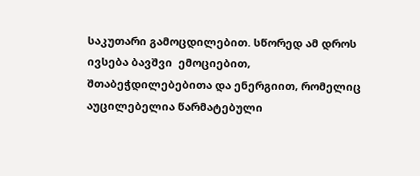საკუთარი გამოცდილებით. სწორედ ამ დროს ივსება ბავშვი  ემოციებით, შთაბეჭდილებებითა და ენერგიით, რომელიც აუცილებელია წარმატებული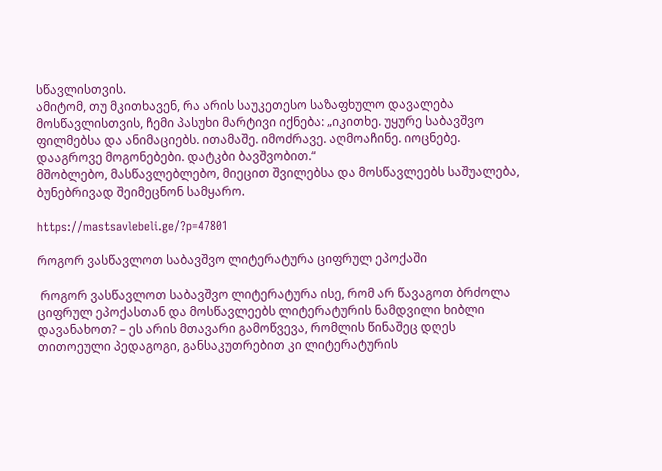სწავლისთვის.
ამიტომ, თუ მკითხავენ, რა არის საუკეთესო საზაფხულო დავალება მოსწავლისთვის, ჩემი პასუხი მარტივი იქნება: „იკითხე. უყურე საბავშვო ფილმებსა და ანიმაციებს. ითამაშე. იმოძრავე. აღმოაჩინე. იოცნებე. დააგროვე მოგონებები. დატკბი ბავშვობით.“
მშობლებო, მასწავლებლებო, მიეცით შვილებსა და მოსწავლეებს საშუალება, ბუნებრივად შეიმეცნონ სამყარო.

https://mastsavlebeli.ge/?p=47801

როგორ ვასწავლოთ საბავშვო ლიტერატურა ციფრულ ეპოქაში

 როგორ ვასწავლოთ საბავშვო ლიტერატურა ისე, რომ არ წავაგოთ ბრძოლა ციფრულ ეპოქასთან და მოსწავლეებს ლიტერატურის ნამდვილი ხიბლი დავანახოთ? – ეს არის მთავარი გამოწვევა, რომლის წინაშეც დღეს თითოეული პედაგოგი, განსაკუთრებით კი ლიტერატურის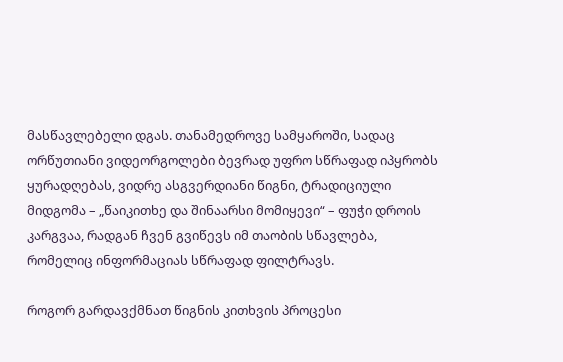მასწავლებელი დგას. თანამედროვე სამყაროში, სადაც ორწუთიანი ვიდეორგოლები ბევრად უფრო სწრაფად იპყრობს ყურადღებას, ვიდრე ასგვერდიანი წიგნი, ტრადიციული მიდგომა – „წაიკითხე და შინაარსი მომიყევი“ – ფუჭი დროის კარგვაა, რადგან ჩვენ გვიწევს იმ თაობის სწავლება, რომელიც ინფორმაციას სწრაფად ფილტრავს.

როგორ გარდავქმნათ წიგნის კითხვის პროცესი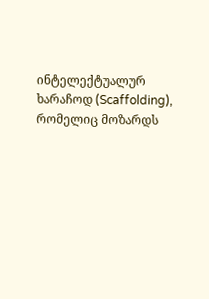ინტელექტუალურ ხარაჩოდ (Scaffolding), რომელიც მოზარდს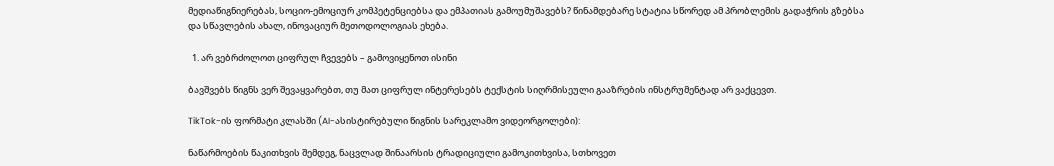მედიაწიგნიერებას, სოციო-ემოციურ კომპეტენციებსა და ემპათიას გამოუმუშავებს? წინამდებარე სტატია სწორედ ამ პრობლემის გადაჭრის გზებსა და სწავლების ახალ, ინოვაციურ მეთოდოლოგიას ეხება.

  1. არ ვებრძოლოთ ციფრულ ჩვევებს – გამოვიყენოთ ისინი

ბავშვებს წიგნს ვერ შევაყვარებთ, თუ მათ ციფრულ ინტერესებს ტექსტის სიღრმისეული გააზრების ინსტრუმენტად არ ვაქცევთ.

TikTok-ის ფორმატი კლასში (AI-ასისტირებული წიგნის სარეკლამო ვიდეორგოლები):

ნაწარმოების წაკითხვის შემდეგ, ნაცვლად შინაარსის ტრადიციული გამოკითხვისა, სთხოვეთ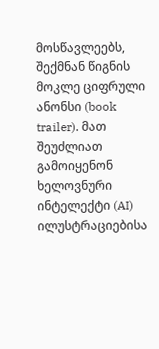მოსწავლეებს, შექმნან წიგნის მოკლე ციფრული ანონსი (book trailer). მათ შეუძლიათ გამოიყენონ ხელოვნური ინტელექტი (AI) ილუსტრაციებისა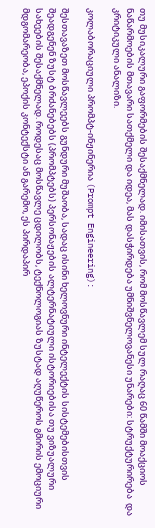თუ მუსიკალური გაფორმების შესაქმნელად. იმისათვის, რომ მოსწავლემ სულ რაღაც 60 წამში მოაქციოს ნაწარმოების მთავარი სათქმელი და იდეა, მას დასჭირდება უმნიშვნელოვანესი უნარები: სტრუქტურირება  და კრიტიკული ანალიზი.

კოლაბორაციული პრომპტ-ინჟინერია (Prompt Engineering):

შესთავაზეთ მოსწავლეებს გუნდური მუშაობა, სადაც ისინი ხელოვნური ინტელექტის სისტემებისთვის შეადგენენ ზუსტ ბრძანებებს (პრომპტებს) პერსონაჟების ალტერნატიული ისტორიებისა თუ ვიზუალური სახეების შესაქმნელად. როდესაც მოსწავლე ცდილობს, ტექნოლოგიას ზუსტად აღუწეროს გმირის ემოციური მდგომარეობა, ეპოქის კონტექსტი ან გარემო, ეს პირდაპირ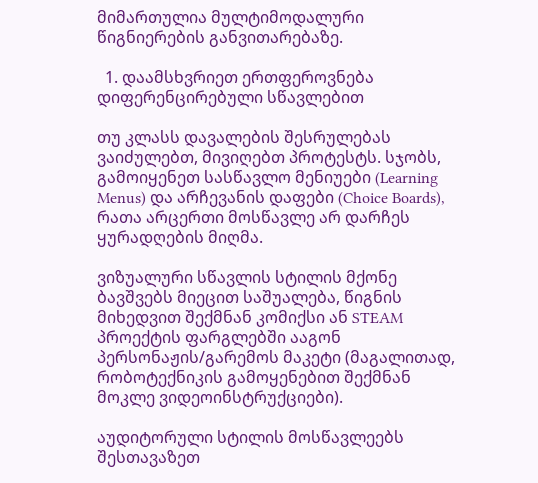მიმართულია მულტიმოდალური წიგნიერების განვითარებაზე.

  1. დაამსხვრიეთ ერთფეროვნება დიფერენცირებული სწავლებით

თუ კლასს დავალების შესრულებას ვაიძულებთ, მივიღებთ პროტესტს. სჯობს, გამოიყენეთ სასწავლო მენიუები (Learning Menus) და არჩევანის დაფები (Choice Boards), რათა არცერთი მოსწავლე არ დარჩეს ყურადღების მიღმა.

ვიზუალური სწავლის სტილის მქონე ბავშვებს მიეცით საშუალება, წიგნის მიხედვით შექმნან კომიქსი ან STEAM პროექტის ფარგლებში ააგონ პერსონაჟის/გარემოს მაკეტი (მაგალითად, რობოტექნიკის გამოყენებით შექმნან მოკლე ვიდეოინსტრუქციები).

აუდიტორული სტილის მოსწავლეებს შესთავაზეთ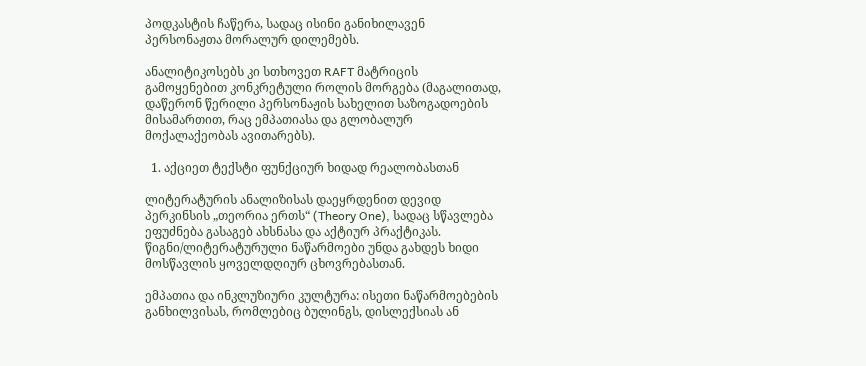პოდკასტის ჩაწერა, სადაც ისინი განიხილავენ პერსონაჟთა მორალურ დილემებს.

ანალიტიკოსებს კი სთხოვეთ RAFT მატრიცის გამოყენებით კონკრეტული როლის მორგება (მაგალითად, დაწერონ წერილი პერსონაჟის სახელით საზოგადოების მისამართით, რაც ემპათიასა და გლობალურ მოქალაქეობას ავითარებს).

  1. აქციეთ ტექსტი ფუნქციურ ხიდად რეალობასთან

ლიტერატურის ანალიზისას დაეყრდენით დევიდ პერკინსის „თეორია ერთს“ (Theory One), სადაც სწავლება ეფუძნება გასაგებ ახსნასა და აქტიურ პრაქტიკას. წიგნი/ლიტერატურული ნაწარმოები უნდა გახდეს ხიდი მოსწავლის ყოველდღიურ ცხოვრებასთან.

ემპათია და ინკლუზიური კულტურა: ისეთი ნაწარმოებების განხილვისას, რომლებიც ბულინგს, დისლექსიას ან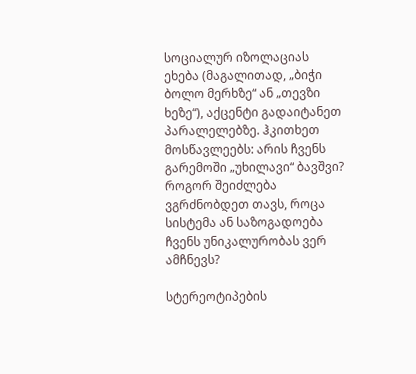სოციალურ იზოლაციას ეხება (მაგალითად, „ბიჭი ბოლო მერხზე“ ან „თევზი ხეზე“), აქცენტი გადაიტანეთ  პარალელებზე. ჰკითხეთ მოსწავლეებს: არის ჩვენს გარემოში „უხილავი“ ბავშვი? როგორ შეიძლება ვგრძნობდეთ თავს, როცა სისტემა ან საზოგადოება ჩვენს უნიკალურობას ვერ ამჩნევს?

სტერეოტიპების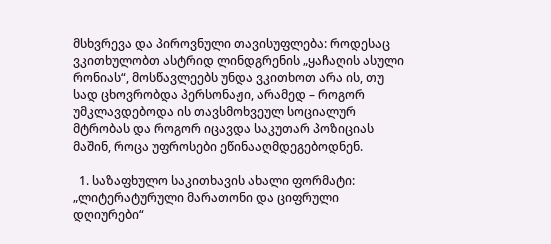მსხვრევა და პიროვნული თავისუფლება: როდესაც ვკითხულობთ ასტრიდ ლინდგრენის „ყაჩაღის ასული რონიას“, მოსწავლეებს უნდა ვკითხოთ არა ის, თუ სად ცხოვრობდა პერსონაჟი, არამედ – როგორ უმკლავდებოდა ის თავსმოხვეულ სოციალურ მტრობას და როგორ იცავდა საკუთარ პოზიციას მაშინ, როცა უფროსები ეწინააღმდეგებოდნენ.

  1. საზაფხულო საკითხავის ახალი ფორმატი: „ლიტერატურული მარათონი და ციფრული დღიურები“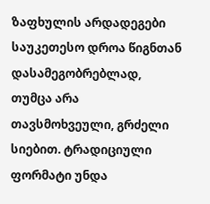ზაფხულის არდადეგები საუკეთესო დროა წიგნთან დასამეგობრებლად, თუმცა არა თავსმოხვეული, გრძელი სიებით. ტრადიციული ფორმატი უნდა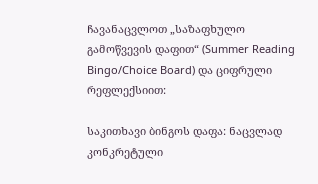ჩავანაცვლოთ „საზაფხულო გამოწვევის დაფით“ (Summer Reading Bingo/Choice Board) და ციფრული რეფლექსიით:

საკითხავი ბინგოს დაფა: ნაცვლად კონკრეტული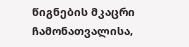წიგნების მკაცრი ჩამონათვალისა,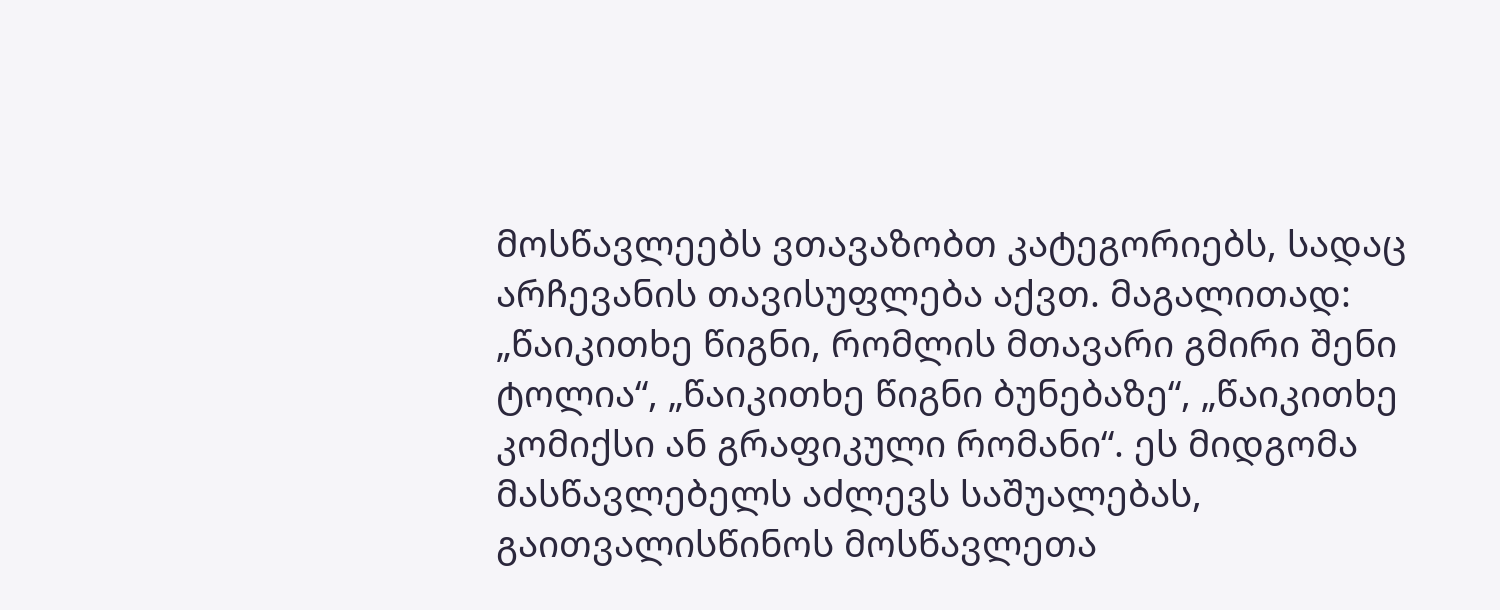მოსწავლეებს ვთავაზობთ კატეგორიებს, სადაც არჩევანის თავისუფლება აქვთ. მაგალითად: „წაიკითხე წიგნი, რომლის მთავარი გმირი შენი ტოლია“, „წაიკითხე წიგნი ბუნებაზე“, „წაიკითხე კომიქსი ან გრაფიკული რომანი“. ეს მიდგომა მასწავლებელს აძლევს საშუალებას, გაითვალისწინოს მოსწავლეთა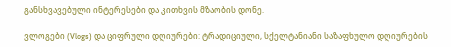განსხვავებული ინტერესები და კითხვის მზაობის დონე.

ვლოგები (Vlogs) და ციფრული დღიურები: ტრადიციული, სქელტანიანი საზაფხულო დღიურების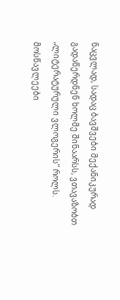ნაცვლად, სადაც ბავშვები მექანიკურად გადაწერდნენ ხოლმე შინაარსს, ვთავაზობთ „ლიტერატურული ვლოგერის“ როლს. მოსწავლეები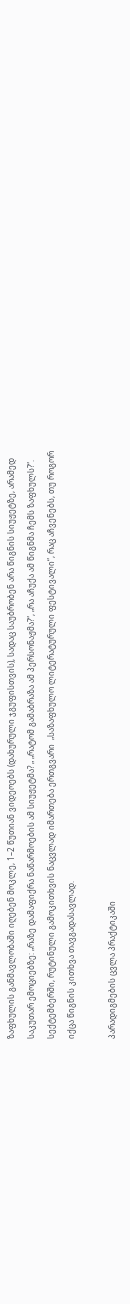ზაფხულის განმავლობაში იღებენ მოკლე, 1–2 წუთიან ვიდეოებს (დახურული ჯგუფისთვის), სადაც საუბრობენ არა წიგნის სიუჟეტზე, არამედ საკუთარ ემოციებზე: „რაზე დამაფიქრა ნაწარმოების ამ სიუჟეტმა? „ „რატომ გამაბრაზა ამ პერსონაჟმა?“, „რა აჩუქა ამ წიგნმა ჩემს ზაფხულს?“. სექტემბერში, რუტინული გამოკითხვის ნაცვლად იმართება ერთგვარი  „საზაფხულო ლიტერატურული ფესტივალი“, რაც აჩვენებს, თუ როგორ იქცა წიგნის კითხვა თავგადასავლად.

პარადიგმების ცვლა პრაქტიკაში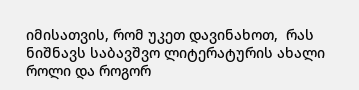იმისათვის, რომ უკეთ დავინახოთ,  რას ნიშნავს საბავშვო ლიტერატურის ახალი როლი და როგორ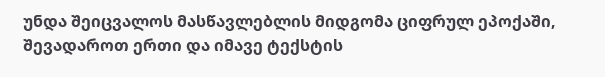უნდა შეიცვალოს მასწავლებლის მიდგომა ციფრულ ეპოქაში, შევადაროთ ერთი და იმავე ტექსტის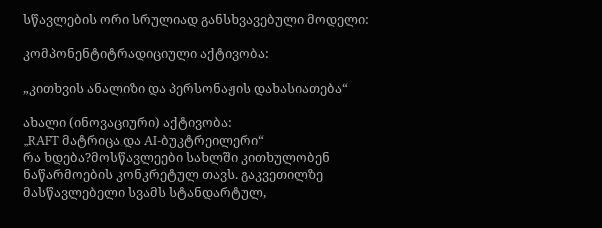სწავლების ორი სრულიად განსხვავებული მოდელი:

კომპონენტიტრადიციული აქტივობა:

„კითხვის ანალიზი და პერსონაჟის დახასიათება“

ახალი (ინოვაციური) აქტივობა:
„RAFT მატრიცა და AI-ბუკტრეილერი“
რა ხდება?მოსწავლეები სახლში კითხულობენ ნაწარმოების კონკრეტულ თავს. გაკვეთილზე მასწავლებელი სვამს სტანდარტულ,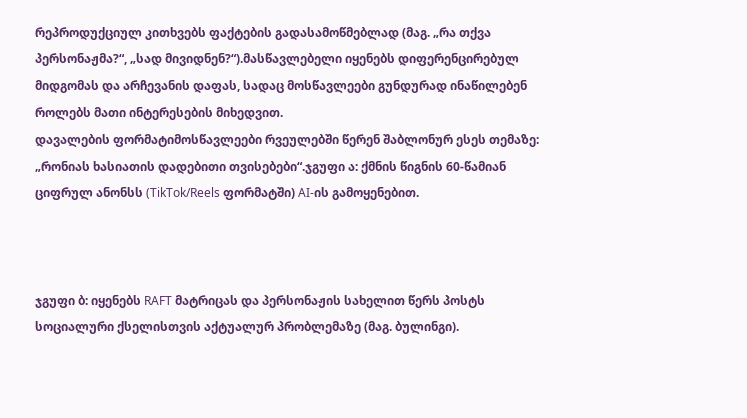რეპროდუქციულ კითხვებს ფაქტების გადასამოწმებლად (მაგ. „რა თქვა პერსონაჟმა?“, „სად მივიდნენ?“).მასწავლებელი იყენებს დიფერენცირებულ მიდგომას და არჩევანის დაფას, სადაც მოსწავლეები გუნდურად ინაწილებენ როლებს მათი ინტერესების მიხედვით.
დავალების ფორმატიმოსწავლეები რვეულებში წერენ შაბლონურ ესეს თემაზე: „რონიას ხასიათის დადებითი თვისებები“.ჯგუფი ა: ქმნის წიგნის 60-წამიან ციფრულ ანონსს (TikTok/Reels ფორმატში) AI-ის გამოყენებით.



ჯგუფი ბ: იყენებს RAFT მატრიცას და პერსონაჟის სახელით წერს პოსტს სოციალური ქსელისთვის აქტუალურ პრობლემაზე (მაგ. ბულინგი).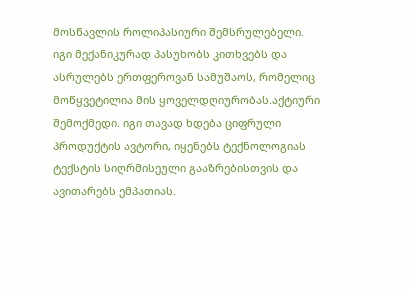მოსწავლის როლიპასიური შემსრულებელი. იგი მექანიკურად პასუხობს კითხვებს და ასრულებს ერთფეროვან სამუშაოს, რომელიც მოწყვეტილია მის ყოველდღიურობას.აქტიური შემოქმედი. იგი თავად ხდება ციფრული პროდუქტის ავტორი, იყენებს ტექნოლოგიას ტექსტის სიღრმისეული გააზრებისთვის და ავითარებს ემპათიას.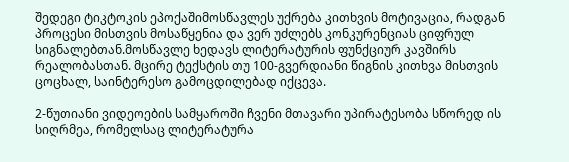შედეგი ტიკტოკის ეპოქაშიმოსწავლეს უქრება კითხვის მოტივაცია, რადგან პროცესი მისთვის მოსაწყენია და ვერ უძლებს კონკურენციას ციფრულ სიგნალებთან.მოსწავლე ხედავს ლიტერატურის ფუნქციურ კავშირს რეალობასთან. მცირე ტექსტის თუ 100-გვერდიანი წიგნის კითხვა მისთვის ცოცხალ, საინტერესო გამოცდილებად იქცევა.

2-წუთიანი ვიდეოების სამყაროში ჩვენი მთავარი უპირატესობა სწორედ ის სიღრმეა, რომელსაც ლიტერატურა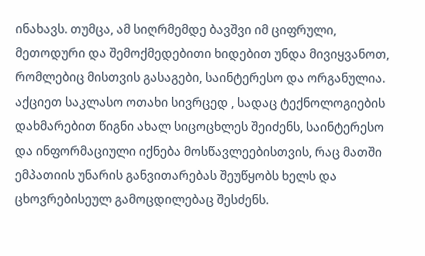ინახავს. თუმცა, ამ სიღრმემდე ბავშვი იმ ციფრული, მეთოდური და შემოქმედებითი ხიდებით უნდა მივიყვანოთ, რომლებიც მისთვის გასაგები, საინტერესო და ორგანულია. აქციეთ საკლასო ოთახი სივრცედ , სადაც ტექნოლოგიების დახმარებით წიგნი ახალ სიცოცხლეს შეიძენს, საინტერესო და ინფორმაციული იქნება მოსწავლეებისთვის, რაც მათში ემპათიის უნარის განვითარებას შეუწყობს ხელს და ცხოვრებისეულ გამოცდილებაც შესძენს.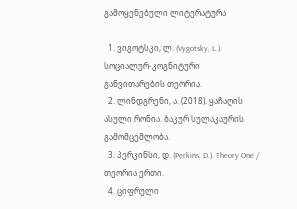გამოყენებული ლიტერატურა

  1. ვიგოტსკი, ლ. (Vygotsky, L.). სოციალურ-კოგნიტური განვითარების თეორია.
  2. ლინდგრენი, ა. (2018). ყაჩაღის ასული რონია. ბაკურ სულაკაურის გამომცემლობა.
  3. პერკინსი, დ. (Perkins, D.). Theory One / თეორია ერთი.
  4. ციფრული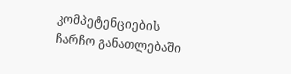კომპეტენციების ჩარჩო განათლებაში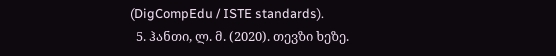(DigCompEdu / ISTE standards).
  5. ჰანთი, ლ. მ. (2020). თევზი ხეზე.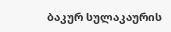ბაკურ სულაკაურის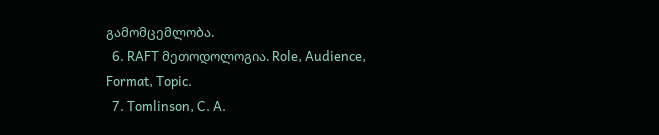გამომცემლობა.
  6. RAFT მეთოდოლოგია. Role, Audience, Format, Topic.
  7. Tomlinson, C. A.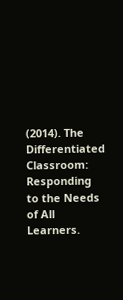(2014). The Differentiated Classroom: Responding to the Needs of All Learners.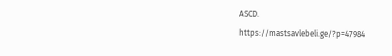ASCD.
https://mastsavlebeli.ge/?p=47984